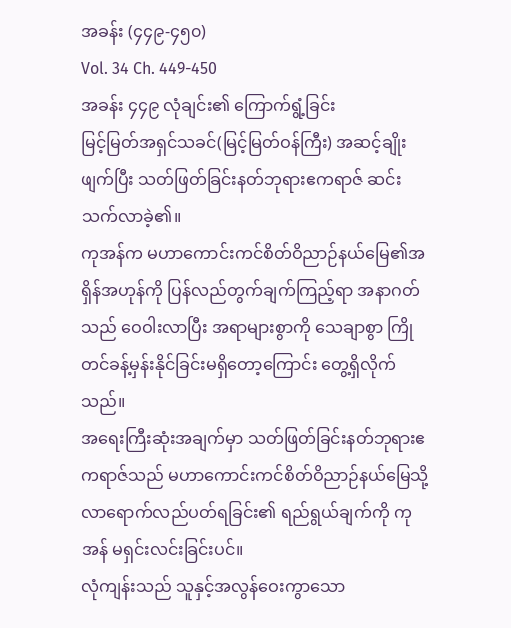အခန်း (၄၄၉-၄၅၀)
Vol. 34 Ch. 449-450
အခန်း ၄၄၉ လုံချင်း၏ ကြောက်ရွံ့ခြင်း
မြင့်မြတ်အရှင်သခင်(မြင့်မြတ်ဝန်ကြီး) အဆင့်ချိုးဖျက်ပြီး သတ်ဖြတ်ခြင်းနတ်ဘုရားဧကရာဇ် ဆင်းသက်လာခဲ့၏။
ကုအန်က မဟာကောင်းကင်စိတ်ဝိညာဉ်နယ်မြေ၏အရှိန်အဟုန်ကို ပြန်လည်တွက်ချက်ကြည့်ရာ အနာဂတ်သည် ဝေဝါးလာပြီး အရာများစွာကို သေချာစွာ ကြိုတင်ခန့်မှန်းနိုင်ခြင်းမရှိတော့ကြောင်း တွေ့ရှိလိုက်သည်။
အရေးကြီးဆုံးအချက်မှာ သတ်ဖြတ်ခြင်းနတ်ဘုရားဧကရာဇ်သည် မဟာကောင်းကင်စိတ်ဝိညာဉ်နယ်မြေသို့ လာရောက်လည်ပတ်ရခြင်း၏ ရည်ရွယ်ချက်ကို ကုအန် မရှင်းလင်းခြင်းပင်။
လုံကျန်းသည် သူနှင့်အလွန်ဝေးကွာသော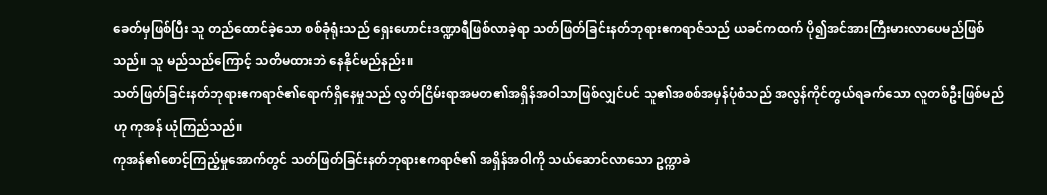ခေတ်မှဖြစ်ပြီး သူ တည်ထောင်ခဲ့သော စစ်ခုံရုံးသည် ရှေးဟောင်းဒဏ္ဍာရီဖြစ်လာခဲ့ရာ သတ်ဖြတ်ခြင်းနတ်ဘုရားဧကရာဇ်သည် ယခင်ကထက် ပို၍အင်အားကြီးမားလာပေမည်ဖြစ်သည်။ သူ မည်သည်ကြောင့် သတိမထားဘဲ နေနိုင်မည်နည်း။
သတ်ဖြတ်ခြင်းနတ်ဘုရားဧကရာဇ်၏ရောက်ရှိနေမှုသည် လွတ်ငြိမ်းရာအမတ၏အရှိန်အဝါသာဖြစ်လျှင်ပင် သူ၏အစစ်အမှန်ပုံစံသည် အလွန်ကိုင်တွယ်ရခက်သော လူတစ်ဦးဖြစ်မည်ဟု ကုအန် ယုံကြည်သည်။
ကုအန်၏စောင့်ကြည့်မှုအောက်တွင် သတ်ဖြတ်ခြင်းနတ်ဘုရားဧကရာဇ်၏ အရှိန်အဝါကို သယ်ဆောင်လာသော ဥက္ကာခဲ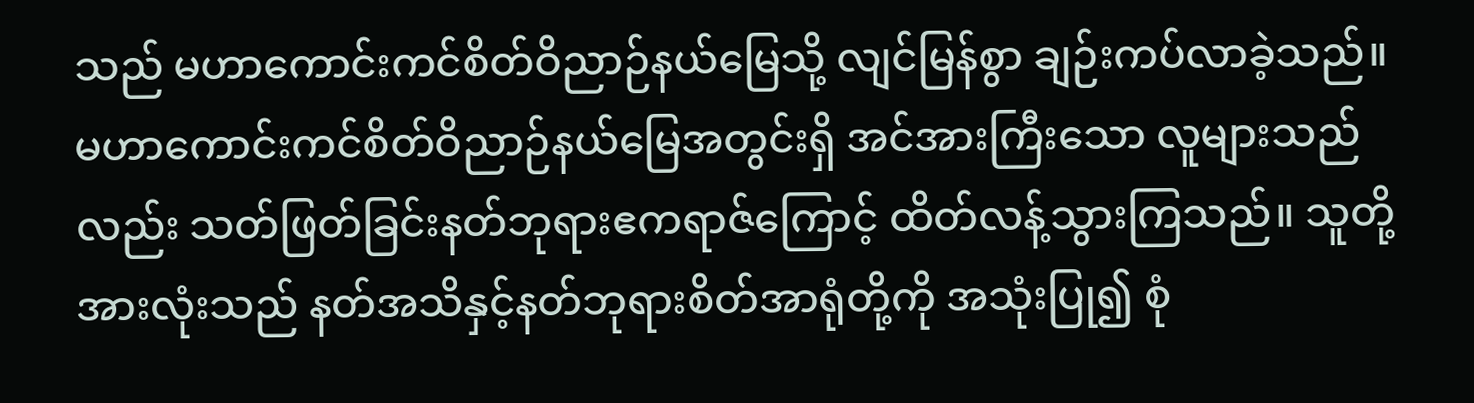သည် မဟာကောင်းကင်စိတ်ဝိညာဉ်နယ်မြေသို့ လျင်မြန်စွာ ချဉ်းကပ်လာခဲ့သည်။
မဟာကောင်းကင်စိတ်ဝိညာဉ်နယ်မြေအတွင်းရှိ အင်အားကြီးသော လူများသည်လည်း သတ်ဖြတ်ခြင်းနတ်ဘုရားဧကရာဇ်ကြောင့် ထိတ်လန့်သွားကြသည်။ သူတို့ အားလုံးသည် နတ်အသိနှင့်နတ်ဘုရားစိတ်အာရုံတို့ကို အသုံးပြု၍ စုံ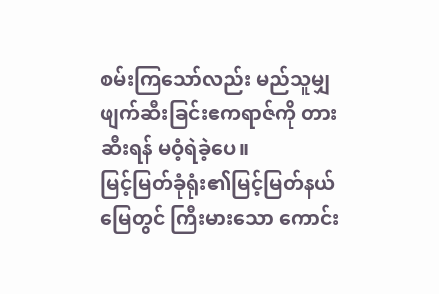စမ်းကြသော်လည်း မည်သူမျှ ဖျက်ဆီးခြင်းဧကရာဇ်ကို တားဆီးရန် မဝံ့ရဲခဲ့ပေ။
မြင့်မြတ်ခုံရုံး၏မြင့်မြတ်နယ်မြေတွင် ကြီးမားသော ကောင်း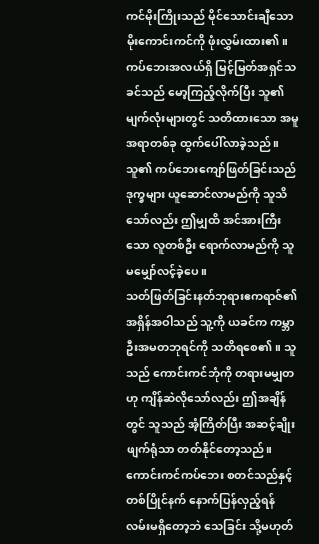ကင်မိုးကြိုးသည် မိုင်သောင်းချီသော မိုးကောင်းကင်ကို ဖုံးလွှမ်းထား၏။ ကပ်ဘေးအလယ်ရှိ မြင့်မြတ်အရှင်သခင်သည် မော့ကြည့်လိုက်ပြီး သူ၏ မျက်လုံးများတွင် သတိထားသော အမူအရာတစ်ခု ထွက်ပေါ်လာခဲ့သည်။
သူ၏ ကပ်ဘေးကျော်ဖြတ်ခြင်းသည် ဒုက္ခများ ယူဆောင်လာမည်ကို သူသိသော်လည်း ဤမျှထိ အင်အားကြီးသော လူတစ်ဦး ရောက်လာမည်ကို သူ မမျှော်လင့်ခဲ့ပေ။
သတ်ဖြတ်ခြင်းနတ်ဘုရားဧကရာဇ်၏ အရှိန်အဝါသည် သူ့ကို ယခင်က ကမ္ဘာဦးအမတဘုရင်ကို သတိရစေ၏။ သူသည် ကောင်းကင်ဘုံကို တရားမမျှတဟု ကျိန်ဆဲလိုသော်လည်း ဤအချိန်တွင် သူသည် အံ့ကြိတ်ပြီး အဆင့်ချိုးဖျက်ရုံသာ တတ်နိုင်တော့သည်။
ကောင်းကင်ကပ်ဘေး စတင်သည်နှင့်တစ်ပြိုင်နက် နောက်ပြန်လှည့်ရန် လမ်းမရှိတော့ဘဲ သေခြင်း သို့မဟုတ်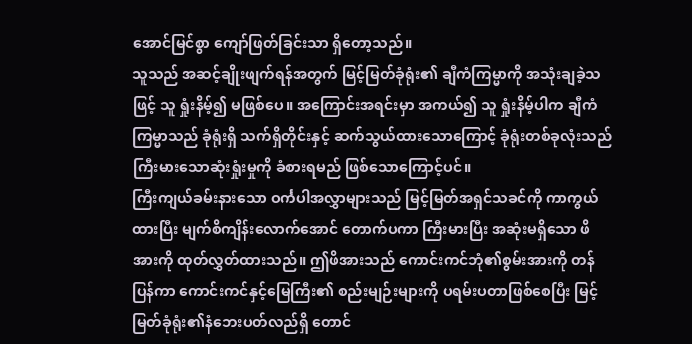အောင်မြင်စွာ ကျော်ဖြတ်ခြင်းသာ ရှိတော့သည်။
သူသည် အဆင့်ချိုးဖျက်ရန်အတွက် မြင့်မြတ်ခုံရုံး၏ ချီကံကြမ္မာကို အသုံးချခဲ့သဖြင့် သူ ရှုံးနိမ့်၍ မဖြစ်ပေ။ အကြောင်းအရင်းမှာ အကယ်၍ သူ ရှုံးနိမ့်ပါက ချီကံကြမ္မာသည် ခုံရုံးရှိ သက်ရှိတိုင်းနှင့် ဆက်သွယ်ထားသောကြောင့် ခုံရုံးတစ်ခုလုံးသည် ကြီးမားသောဆုံးရှုံးမှုကို ခံစားရမည် ဖြစ်သောကြောင့်ပင်။
ကြီးကျယ်ခမ်းနားသော ဝင်္ကပါအလွှာများသည် မြင့်မြတ်အရှင်သခင်ကို ကာကွယ်ထားပြီး မျက်စိကျိန်းလောက်အောင် တောက်ပကာ ကြီးမားပြီး အဆုံးမရှိသော ဖိအားကို ထုတ်လွှတ်ထားသည်။ ဤဖိအားသည် ကောင်းကင်ဘုံ၏စွမ်းအားကို တန်ပြန်ကာ ကောင်းကင်နှင့်မြေကြီး၏ စည်းမျဉ်းများကို ပရမ်းပတာဖြစ်စေပြီး မြင့်မြတ်ခုံရုံး၏နံဘေးပတ်လည်ရှိ တောင်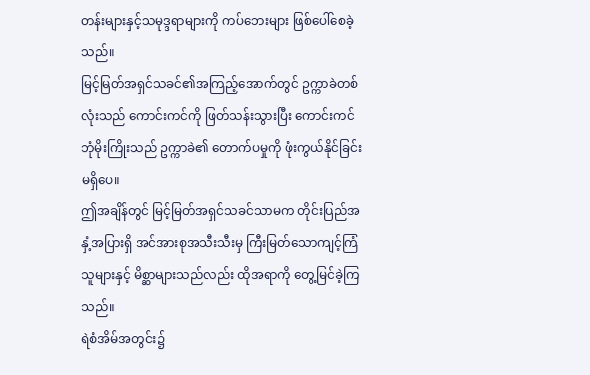တန်းများနှင့်သမုဒ္ဒရာများကို ကပ်ဘေးများ ဖြစ်ပေါ်စေခဲ့သည်။
မြင့်မြတ်အရှင်သခင်၏အကြည့်အောက်တွင် ဥက္ကာခဲတစ်လုံးသည် ကောင်းကင်ကို ဖြတ်သန်းသွားပြီး ကောင်းကင်ဘုံမိုးကြိုးသည် ဥက္ကာခဲ၏ တောက်ပမှုကို ဖုံးကွယ်နိုင်ခြင်းမရှိပေ။
ဤအချိန်တွင် မြင့်မြတ်အရှင်သခင်သာမက တိုင်းပြည်အနှံ့အပြားရှိ အင်အားစုအသီးသီးမှ ကြီးမြတ်သောကျင့်ကြံသူများနှင့် မိစ္ဆာများသည်လည်း ထိုအရာကို တွေ့မြင်ခဲ့ကြသည်။
ရဲစံအိမ်အတွင်း၌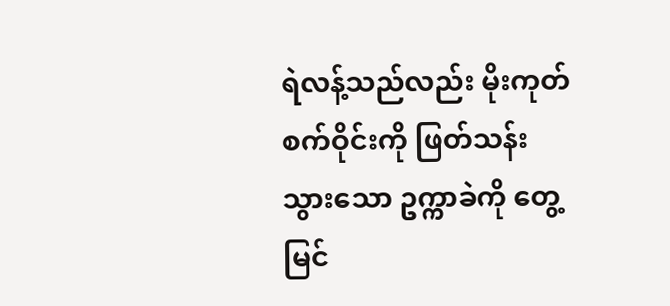ရဲလန့်သည်လည်း မိုးကုတ်စက်ဝိုင်းကို ဖြတ်သန်းသွားသော ဥက္ကာခဲကို တွေ့မြင်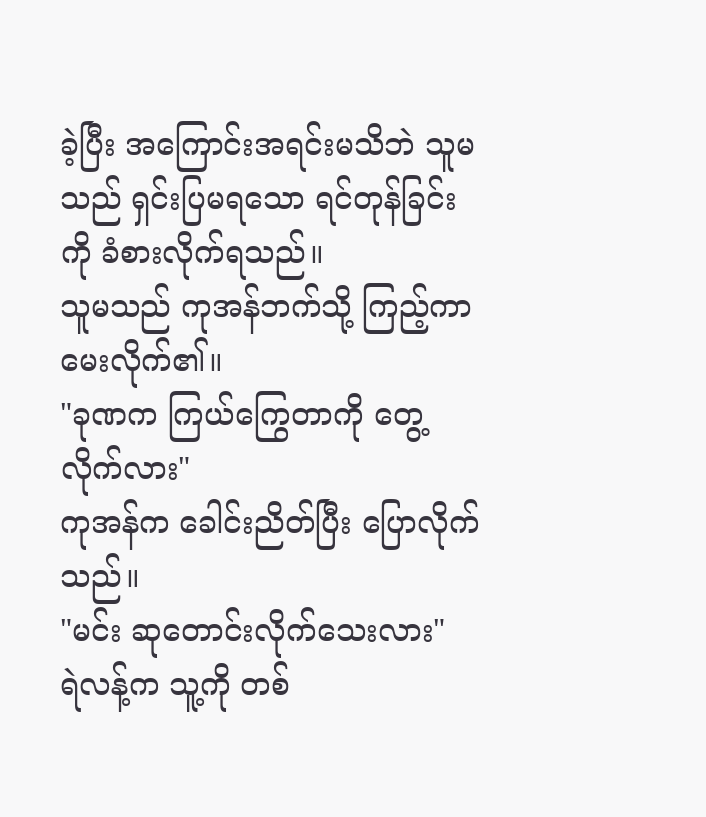ခဲ့ပြီး အကြောင်းအရင်းမသိဘဲ သူမသည် ရှင်းပြမရသော ရင်တုန်ခြင်းကို ခံစားလိုက်ရသည်။
သူမသည် ကုအန်ဘက်သို့ ကြည့်ကာ မေးလိုက်၏။
"ခုဏက ကြယ်ကြွေတာကို တွေ့လိုက်လား"
ကုအန်က ခေါင်းညိတ်ပြီး ပြောလိုက်သည်။
"မင်း ဆုတောင်းလိုက်သေးလား"
ရဲလန့်က သူ့ကို တစ်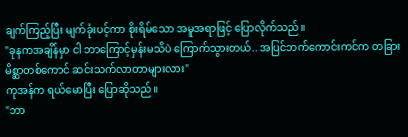ချက်ကြည့်ပြီး မျက်ခုံးပင့်ကာ စိုးရိမ်သော အမူအရာဖြင့် ပြောလိုက်သည်။
"ခုနကအချိန်မှာ ငါ ဘာကြောင့်မှန်းမသိပဲ ကြောက်သွားတယ်.. အပြင်ဘက်ကောင်းကင်က တခြားမိစ္ဆာတစ်ကောင် ဆင်းသက်လာတာများလား"
ကုအန်က ရယ်မောပြီး ပြောဆိုသည်။
"ဘာ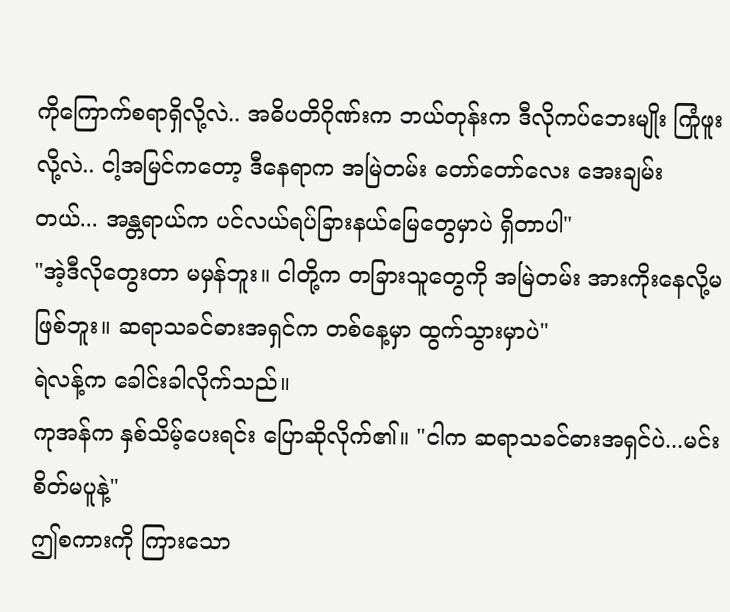ကိုကြောက်စရာရှိလို့လဲ.. အဓိပတိဂိုဏ်းက ဘယ်တုန်းက ဒီလိုကပ်ဘေးမျိုး ကြုံဖူးလို့လဲ.. ငါ့အမြင်ကတော့ ဒီနေရာက အမြဲတမ်း တော်တော်လေး အေးချမ်းတယ်... အန္တရာယ်က ပင်လယ်ရပ်ခြားနယ်မြေတွေမှာပဲ ရှိတာပါ"
"အဲ့ဒီလိုတွေးတာ မမှန်ဘူး။ ငါတို့က တခြားသူတွေကို အမြဲတမ်း အားကိုးနေလို့မဖြစ်ဘူး။ ဆရာသခင်ဓားအရှင်က တစ်နေ့မှာ ထွက်သွားမှာပဲ"
ရဲလန့်က ခေါင်းခါလိုက်သည်။
ကုအန်က နှစ်သိမ့်ပေးရင်း ပြောဆိုလိုက်၏။ "ငါက ဆရာသခင်ဓားအရှင်ပဲ...မင်း စိတ်မပူနဲ့"
ဤစကားကို ကြားသော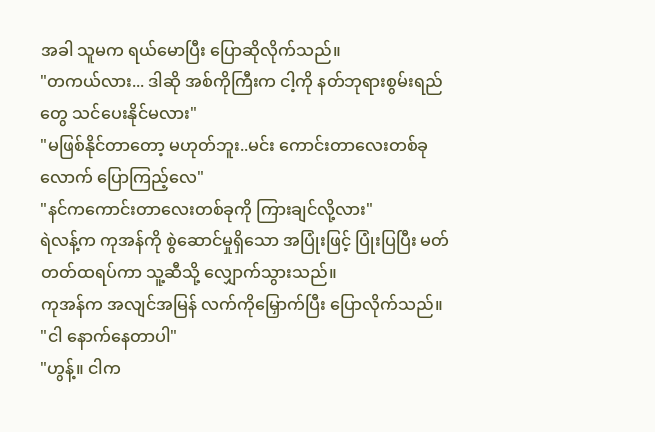အခါ သူမက ရယ်မောပြီး ပြောဆိုလိုက်သည်။
"တကယ်လား... ဒါဆို အစ်ကိုကြီးက ငါ့ကို နတ်ဘုရားစွမ်းရည်တွေ သင်ပေးနိုင်မလား"
"မဖြစ်နိုင်တာတော့ မဟုတ်ဘူး..မင်း ကောင်းတာလေးတစ်ခုလောက် ပြောကြည့်လေ"
"နင်ကကောင်းတာလေးတစ်ခုကို ကြားချင်လို့လား"
ရဲလန့်က ကုအန်ကို စွဲဆောင်မှုရှိသော အပြုံးဖြင့် ပြုံးပြပြီး မတ်တတ်ထရပ်ကာ သူ့ဆီသို့ လျှောက်သွားသည်။
ကုအန်က အလျင်အမြန် လက်ကိုမြှောက်ပြီး ပြောလိုက်သည်။
"ငါ နောက်နေတာပါ"
"ဟွန့်။ ငါက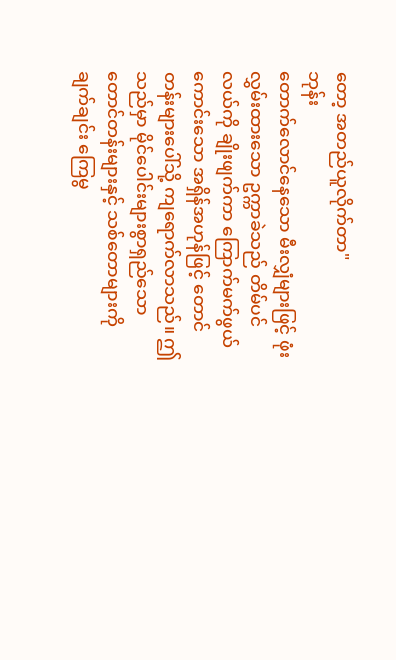တော့ အတည်ယူလိုက်တာ"
ဘုန်း
တောက်လောင်နေသော မီးလျှံများဖြင့် ဖုံးလွှမ်းထားသော ဥက္ကာခဲသည် တိမ်ပင်လယ်ကို ချိုးဖျက်ကာ ကြောက်မက်ဖွယ်ကောင်းသော အရှိန်အဟုန်ဖြင့် တောင်တန်းများပေါ်သို့ ကျရောက်လာသည်။ ဤသည်မှာ မိုင်ပေါင်းများစွာရှည်သော တောင်တန်းများနှင့် သစ်တောများကို ချက်ချင်း ကြေမွ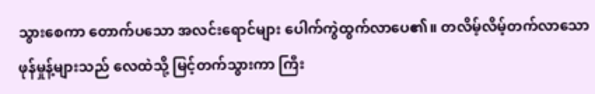သွားစေကာ တောက်ပသော အလင်းရောင်များ ပေါက်ကွဲထွက်လာပေ၏။ တလိမ့်လိမ့်တက်လာသော ဖုန်မှုန့်များသည် လေထဲသို့ မြင့်တက်သွားကာ ကြီး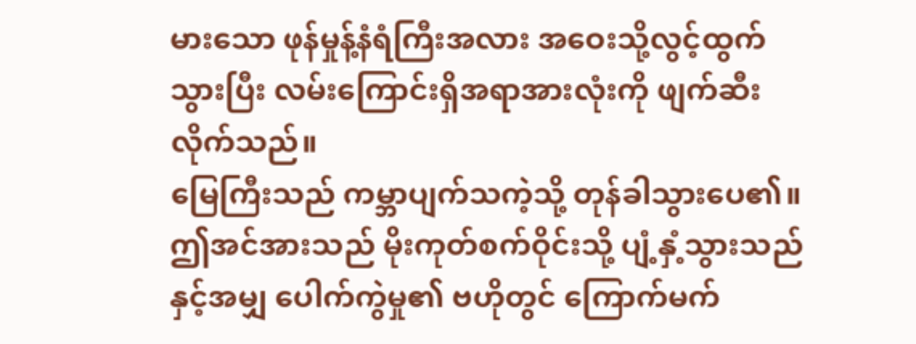မားသော ဖုန်မှုန့်နံရံကြီးအလား အဝေးသို့လွင့်ထွက်သွားပြီး လမ်းကြောင်းရှိအရာအားလုံးကို ဖျက်ဆီးလိုက်သည်။
မြေကြီးသည် ကမ္ဘာပျက်သကဲ့သို့ တုန်ခါသွားပေ၏။
ဤအင်အားသည် မိုးကုတ်စက်ဝိုင်းသို့ ပျံ့နှံ့သွားသည်နှင့်အမျှ ပေါက်ကွဲမှု၏ ဗဟိုတွင် ကြောက်မက်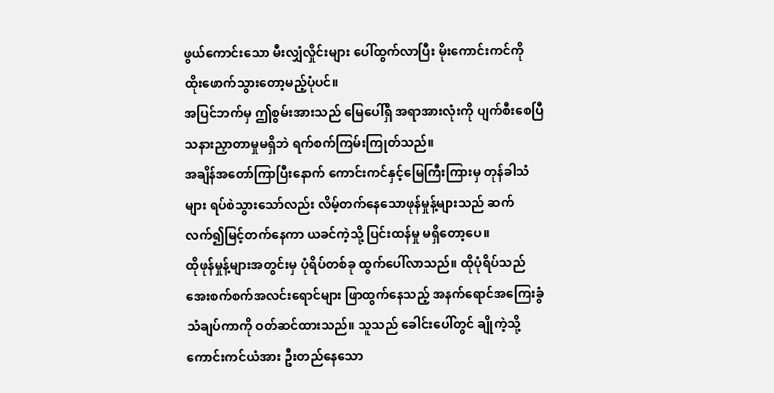ဖွယ်ကောင်းသော မီးလျှံလှိုင်းများ ပေါ်ထွက်လာပြီး မိုးကောင်းကင်ကို ထိုးဖောက်သွားတော့မည့်ပုံပင်။
အပြင်ဘက်မှ ဤစွမ်းအားသည် မြေပေါ်ရှိ အရာအားလုံးကို ပျက်စီးစေပြီ သနားညှာတာမှုမရှိဘဲ ရက်စက်ကြမ်းကြုတ်သည်။
အချိန်အတော်ကြာပြီးနောက် ကောင်းကင်နှင့်မြေကြီးကြားမှ တုန်ခါသံများ ရပ်စဲသွားသော်လည်း လိမ့်တက်နေသောဖုန်မှုန့်များသည် ဆက်လက်၍မြင့်တက်နေကာ ယခင်ကဲ့သို့ ပြင်းထန်မှု မရှိတော့ပေ။
ထိုဖုန်မှုန့်များအတွင်းမှ ပုံရိပ်တစ်ခု ထွက်ပေါ်လာသည်။ ထိုပုံရိပ်သည် အေးစက်စက်အလင်းရောင်များ ဖြာထွက်နေသည့် အနက်ရောင်အကြေးခွံသံချပ်ကာကို ဝတ်ဆင်ထားသည်။ သူသည် ခေါင်းပေါ်တွင် ချိုကဲ့သို့ ကောင်းကင်ယံအား ဦးတည်နေသော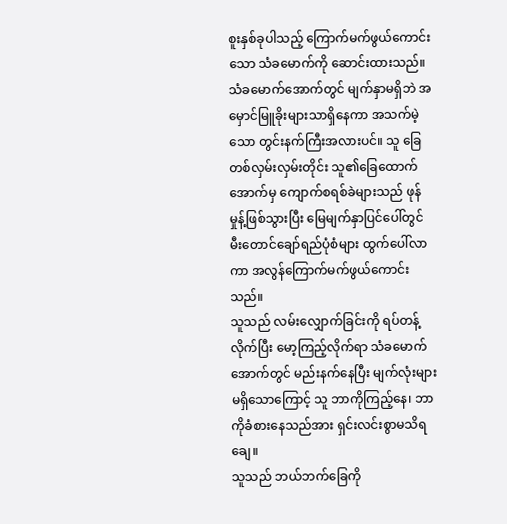စူးနှစ်ခုပါသည့် ကြောက်မက်ဖွယ်ကောင်းသော သံခမောက်ကို ဆောင်းထားသည်။ သံခမောက်အောက်တွင် မျက်နှာမရှိဘဲ အမှောင်မြူခိုးများသာရှိနေကာ အသက်မဲ့သော တွင်းနက်ကြီးအလားပင်။ သူ ခြေတစ်လှမ်းလှမ်းတိုင်း သူ၏ခြေထောက်အောက်မှ ကျောက်စရစ်ခဲများသည် ဖုန်မှုန့်ဖြစ်သွားပြီး မြေမျက်နှာပြင်ပေါ်တွင် မီးတောင်ချော်ရည်ပုံစံများ ထွက်ပေါ်လာကာ အလွန်ကြောက်မက်ဖွယ်ကောင်းသည်။
သူသည် လမ်းလျှောက်ခြင်းကို ရပ်တန့်လိုက်ပြီး မော့ကြည့်လိုက်ရာ သံခမောက်အောက်တွင် မည်းနက်နေပြီး မျက်လုံးများမရှိသောကြောင့် သူ ဘာကိုကြည့်နေ၊ ဘာကိုခံစားနေသည်အား ရှင်းလင်းစွာမသိရချေ။
သူသည် ဘယ်ဘက်ခြေကို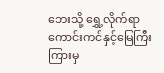ဘေးသို့ ရွှေ့လိုက်ရာ ကောင်းကင်နှင့်မြေကြီးကြားမှ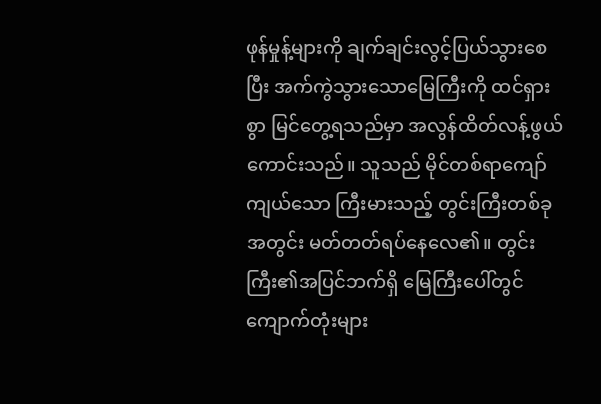ဖုန်မှုန့်များကို ချက်ချင်းလွင့်ပြယ်သွားစေပြီး အက်ကွဲသွားသောမြေကြီးကို ထင်ရှားစွာ မြင်တွေ့ရသည်မှာ အလွန်ထိတ်လန့်ဖွယ်ကောင်းသည်။ သူသည် မိုင်တစ်ရာကျော်ကျယ်သော ကြီးမားသည့် တွင်းကြီးတစ်ခုအတွင်း မတ်တတ်ရပ်နေလေ၏။ တွင်းကြီး၏အပြင်ဘက်ရှိ မြေကြီးပေါ်တွင် ကျောက်တုံးများ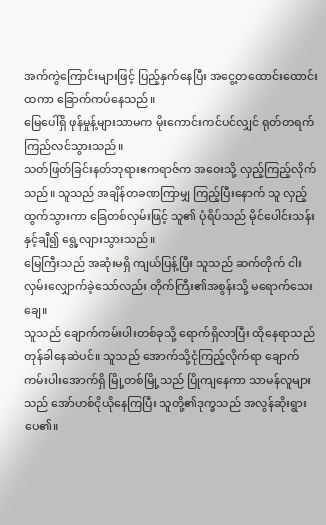အက်ကွဲကြောင်းများဖြင့် ပြည့်နှက်နေပြီး အငွေ့တထောင်းထောင်းထကာ ခြောက်ကပ်နေသည်။
မြေပေါ်ရှိ ဖုန်မှုန့်များသာမက မိုးကောင်းကင်ပင်လျှင် ရုတ်တရက် ကြည်လင်သွားသည်။
သတ်ဖြတ်ခြင်းနတ်ဘုရားဧကရာဇ်က အဝေးသို့ လှည့်ကြည့်လိုက်သည်။ သူသည် အချိန်တခဏကြာမျှ ကြည့်ပြီးနောက် သူ လှည့်ထွက်သွားကာ ခြေတစ်လှမ်းဖြင့် သူ၏ ပုံရိပ်သည် မိုင်ပေါင်းသန်းနှင့်ချီ၍ ရွေ့လျားသွားသည်။
မြေကြီးသည် အဆုံးမရှိ ကျယ်ပြန့်ပြီး သူသည် ဆက်တိုက် ငါးလှမ်းလျှောက်ခဲ့သော်လည်း တိုက်ကြီး၏အစွန်းသို့ မရောက်သေးချေ။
သူသည် ချောက်ကမ်းပါးတစ်ခုသို့ ရောက်ရှိလာပြီး ထိုနေရာသည် တုန်ခါနေဆဲပင်။ သူသည် အောက်သို့ငုံကြည့်လိုက်ရာ ချောက်ကမ်းပါးအောက်ရှိ မြို့တစ်မြို့သည် ပြိုကျနေကာ သာမန်လူများသည် အော်ဟစ်ငိုယိုနေကြပြီး သူတို့၏ဒုက္ခသည် အလွန်ဆိုးရွားပေ၏။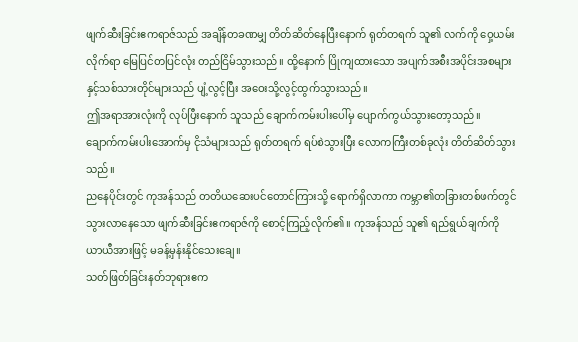ဖျက်ဆီးခြင်းဧကရာဇ်သည် အချိန်တခဏမျှ တိတ်ဆိတ်နေပြီးနောက် ရုတ်တရက် သူ၏ လက်ကို ဝှေ့ယမ်းလိုက်ရာ မြေပြင်တပြင်လုံး တည်ငြိမ်သွားသည်။ ထို့နောက် ပြိုကျထားသော အပျက်အစီးအပိုင်းအစများနှင့်သစ်သားတိုင်များသည် ပျံ့လွင့်ပြီး အဝေးသို့လွင့်ထွက်သွားသည်။
ဤအရာအားလုံးကို လုပ်ပြီးနောက် သူသည် ချောက်ကမ်းပါးပေါ်မှ ပျောက်ကွယ်သွားတော့သည်။
ချောက်ကမ်းပါးအောက်မှ ငိုသံများသည် ရုတ်တရက် ရပ်စဲသွားပြီး လောကကြီးတစ်ခုလုံး တိတ်ဆိတ်သွားသည်။
ညနေပိုင်းတွင် ကုအန်သည် တတိယဆေးပင်တောင်ကြားသို့ ရောက်ရှိလာကာ ကမ္ဘာ၏တခြားတစ်ဖက်တွင် သွားလာနေသော ဖျက်ဆီးခြင်းဧကရာဇ်ကို စောင့်ကြည့်လိုက်၏။ ကုအန်သည် သူ၏ ရည်ရွယ်ချက်ကို ယာယီအားဖြင့် မခန့်မှန်းနိုင်သေးချေ။
သတ်ဖြတ်ခြင်းနတ်ဘုရားဧက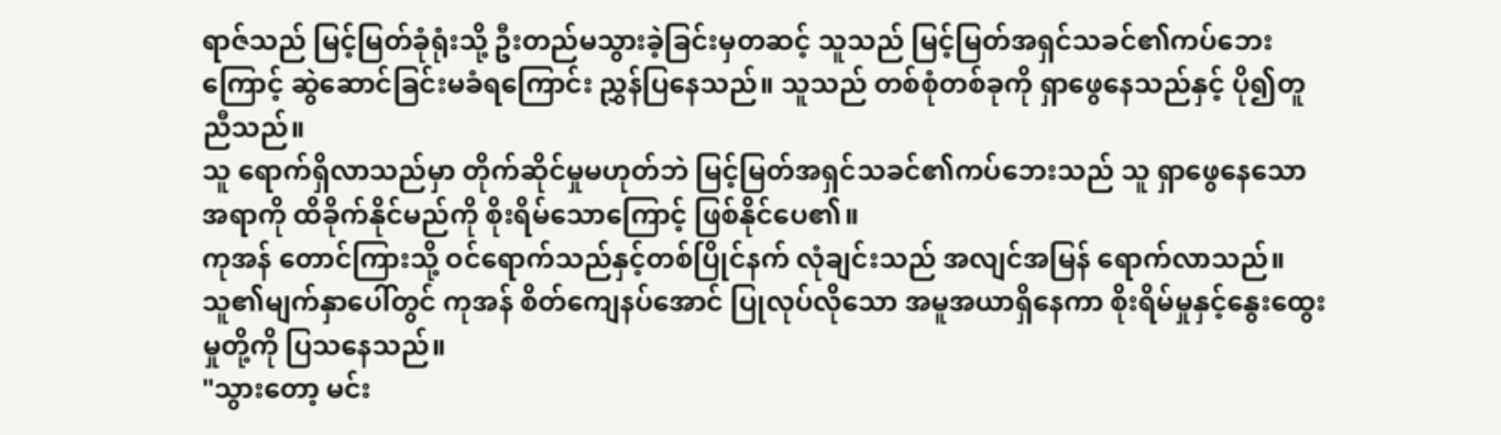ရာဇ်သည် မြင့်မြတ်ခုံရုံးသို့ ဦးတည်မသွားခဲ့ခြင်းမှတဆင့် သူသည် မြင့်မြတ်အရှင်သခင်၏ကပ်ဘေးကြောင့် ဆွဲဆောင်ခြင်းမခံရကြောင်း ညွှန်ပြနေသည်။ သူသည် တစ်စုံတစ်ခုကို ရှာဖွေနေသည်နှင့် ပို၍တူညီသည်။
သူ ရောက်ရှိလာသည်မှာ တိုက်ဆိုင်မှုမဟုတ်ဘဲ မြင့်မြတ်အရှင်သခင်၏ကပ်ဘေးသည် သူ ရှာဖွေနေသောအရာကို ထိခိုက်နိုင်မည်ကို စိုးရိမ်သောကြောင့် ဖြစ်နိုင်ပေ၏။
ကုအန် တောင်ကြားသို့ ဝင်ရောက်သည်နှင့်တစ်ပြိုင်နက် လုံချင်းသည် အလျင်အမြန် ရောက်လာသည်။ သူ၏မျက်နှာပေါ်တွင် ကုအန် စိတ်ကျေနပ်အောင် ပြုလုပ်လိုသော အမူအယာရှိနေကာ စိုးရိမ်မှုနှင့်နွေးထွေးမှုတို့ကို ပြသနေသည်။
"သွားတော့ မင်း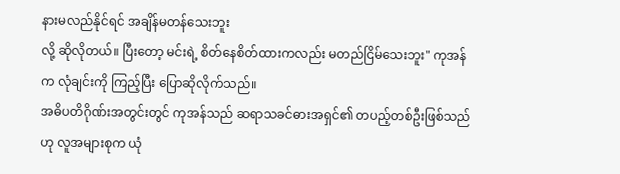နားမလည်နိုင်ရင် အချိန်မတန်သေးဘူး
လို့ ဆိုလိုတယ်။ ပြီးတော့ မင်းရဲ့ စိတ်နေစိတ်ထားကလည်း မတည်ငြိမ်သေးဘူး" ကုအန်က လုံချင်းကို ကြည့်ပြီး ပြောဆိုလိုက်သည်။
အဓိပတိဂိုဏ်းအတွင်းတွင် ကုအန်သည် ဆရာသခင်ဓားအရှင်၏ တပည့်တစ်ဦးဖြစ်သည်ဟု လူအများစုက ယုံ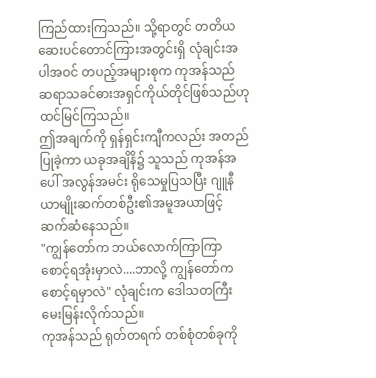ကြည်ထားကြသည်။ သို့ရာတွင် တတိယဆေးပင်တောင်ကြားအတွင်းရှိ လုံချင်းအပါအဝင် တပည့်အများစုက ကုအန်သည် ဆရာသခင်ဓားအရှင်ကိုယ်တိုင်ဖြစ်သည်ဟု ထင်မြင်ကြသည်။
ဤအချက်ကို ရှန်ရှင်းကျီကလည်း အတည်ပြုခဲ့ကာ ယခုအချိနိ၌ သူသည် ကုအန်အပေါ် အလွန်အမင်း ရိုသေမှုပြသပြီး ဂျူနီယာမျိုးဆက်တစ်ဦး၏အမူအယာဖြင့် ဆက်ဆံနေသည်။
"ကျွန်တော်က ဘယ်လောက်ကြာကြာ စောင့်ရအုံးမှာလဲ....ဘာလို့ ကျွန်တော်က စောင့်ရမှာလဲ" လုံချင်းက ဒေါသတကြီး မေးမြန်းလိုက်သည်။
ကုအန်သည် ရုတ်တရက် တစ်စုံတစ်ခုကို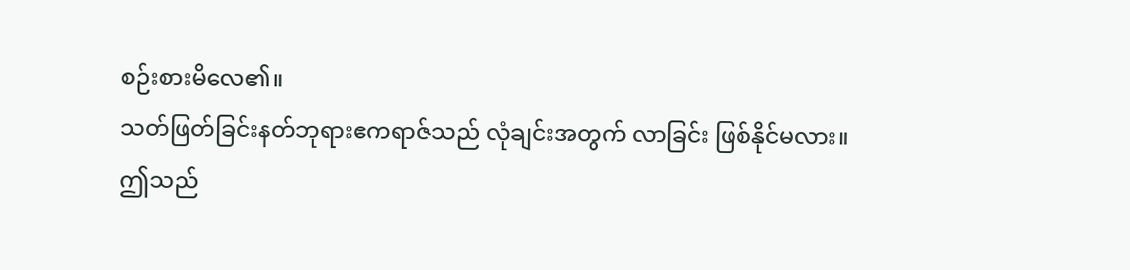စဉ်းစားမိလေ၏။
သတ်ဖြတ်ခြင်းနတ်ဘုရားဧကရာဇ်သည် လုံချင်းအတွက် လာခြင်း ဖြစ်နိုင်မလား။
ဤသည်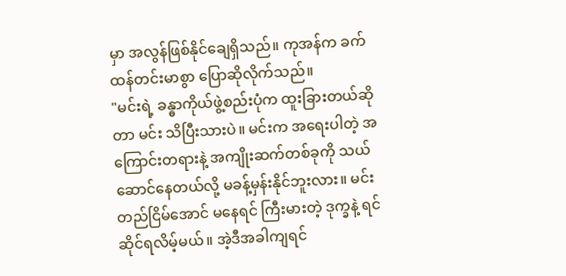မှာ အလွန်ဖြစ်နိုင်ချေရှိသည်။ ကုအန်က ခက်ထန်တင်းမာစွာ ပြောဆိုလိုက်သည်။
"မင်းရဲ့ ခန္ဓာကိုယ်ဖွဲ့စည်းပုံက ထူးခြားတယ်ဆိုတာ မင်း သိပြီးသားပဲ။ မင်းက အရေးပါတဲ့ အကြောင်းတရားနဲ့ အကျိုးဆက်တစ်ခုကို သယ်ဆောင်နေတယ်လို့ မခန့်မှန်းနိုင်ဘူးလား။ မင်း တည်ငြိမ်အောင် မနေရင် ကြီးမားတဲ့ ဒုက္ခနဲ့ ရင်ဆိုင်ရလိမ့်မယ်။ အဲ့ဒီအခါကျရင်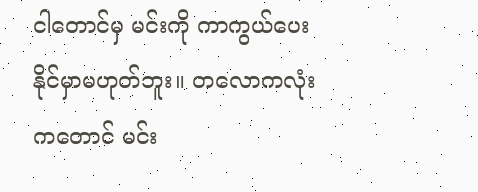ငါတောင်မှ မင်းကို ကာကွယ်ပေးနိုင်မှာမဟုတ်ဘူး။ တလောကလုံးကတောင် မင်း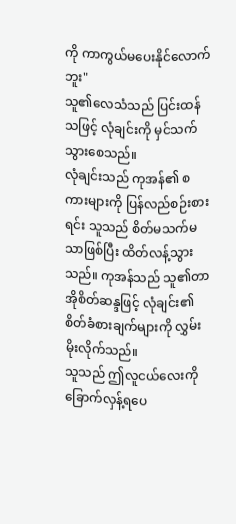ကို ကာကွယ်မပေးနိုင်လောက်ဘူး"
သူ၏လေသံသည် ပြင်းထန်သဖြင့် လုံချင်းကို မှင်သက်သွားစေသည်။
လုံချင်းသည် ကုအန်၏ စကားများကို ပြန်လည်စဉ်းစားရင်း သူသည် စိတ်မသက်မသာဖြစ်ပြီး ထိတ်လန့်သွားသည်။ ကုအန်သည် သူ၏တာအိုစိတ်ဆန္ဒဖြင့် လုံချင်း၏ စိတ်ခံစားချက်များကို လွှမ်းမိုးလိုက်သည်။
သူသည် ဤလူငယ်လေးကို ခြောက်လှန့်ရပေ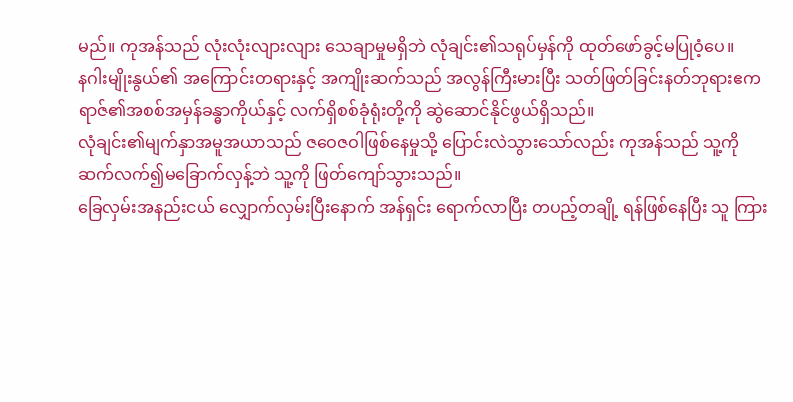မည်။ ကုအန်သည် လုံးလုံးလျားလျား သေချာမှုမရှိဘဲ လုံချင်း၏သရုပ်မှန်ကို ထုတ်ဖော်ခွင့်မပြုဝံ့ပေ။
နဂါးမျိုးနွယ်၏ အကြောင်းတရားနှင့် အကျိုးဆက်သည် အလွန်ကြီးမားပြီး သတ်ဖြတ်ခြင်းနတ်ဘုရားဧကရာဇ်၏အစစ်အမှန်ခန္ဓာကိုယ်နှင့် လက်ရှိစစ်ခုံရုံးတို့ကို ဆွဲဆောင်နိုင်ဖွယ်ရှိသည်။
လုံချင်း၏မျက်နှာအမူအယာသည် ဇဝေဇဝါဖြစ်နေမှုသို့ ပြောင်းလဲသွားသော်လည်း ကုအန်သည် သူ့ကို ဆက်လက်၍မခြောက်လှန့်ဘဲ သူ့ကို ဖြတ်ကျော်သွားသည်။
ခြေလှမ်းအနည်းငယ် လျှောက်လှမ်းပြီးနောက် အန်ရှင်း ရောက်လာပြီး တပည့်တချို့ ရန်ဖြစ်နေပြီး သူ ကြား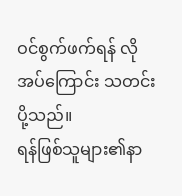ဝင်စွက်ဖက်ရန် လိုအပ်ကြောင်း သတင်းပို့သည်။
ရန်ဖြစ်သူများ၏နာ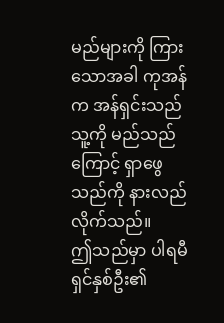မည်များကို ကြားသောအခါ ကုအန်က အန်ရှင်းသည် သူ့ကို မည်သည်ကြောင့် ရှာဖွေသည်ကို နားလည်လိုက်သည်။
ဤသည်မှာ ပါရမီရှင်နှစ်ဦး၏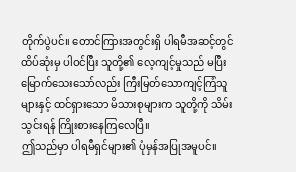တိုက်ပွဲပင်။ တောင်ကြားအတွင်းရှိ ပါရမီအဆင့်တွင် ထိပ်ဆုံးမှ ပါဝင်ပြီး သူတို့၏ လေ့ကျင့်မှုသည် မပြီးမြောက်သေးသော်လည်း ကြီးမြတ်သောကျင့်ကြံသူများနှင့် ထင်ရှားသော မိသားစုများက သူတို့ကို သိမ်းသွင်းရန် ကြိုးစားနေကြလေပြီ။
ဤသည်မှာ ပါရမီရှင်များ၏ ပုံမှန်အပြုအမူပင်။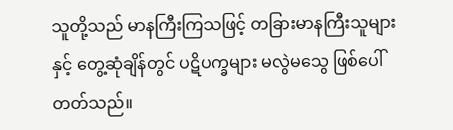သူတို့သည် မာနကြီးကြသဖြင့် တခြားမာနကြီးသူများနှင့် တွေ့ဆုံချိန်တွင် ပဋိပက္ခများ မလွဲမသွေ ဖြစ်ပေါ်တတ်သည်။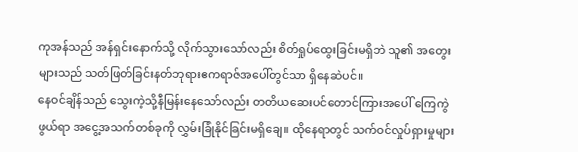ကုအန်သည် အန်ရှင်းနောက်သို့ လိုက်သွားသော်လည်း စိတ်ရှုပ်ထွေးခြင်းမရှိဘဲ သူ၏ အတွေးများသည် သတ်ဖြတ်ခြင်းနတ်ဘုရားဧကရာဇ်အပေါ်တွင်သာ ရှိနေဆဲပင်။
နေဝင်ချိန်သည် သွေးကဲ့သို့နီမြန်းနေသော်လည်း တတိယဆေးပင်တောင်ကြားအပေါ် ကြေကွဲဖွယ်ရာ အငွေ့အသက်တစ်ခုကို လွှမ်းခြုံနိုင်ခြင်းမရှိချေ။ ထိုနေရာတွင် သက်ဝင်လှုပ်ရှားမှုများ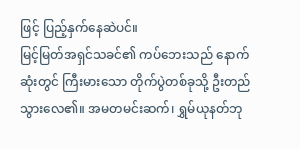ဖြင့် ပြည့်နှက်နေဆဲပင်။
မြင့်မြတ်အရှင်သခင်၏ ကပ်ဘေးသည် နောက်ဆုံးတွင် ကြီးမားသော တိုက်ပွဲတစ်ခုသို့ ဦးတည်သွားလေ၏။ အမတမင်းဆက်၊ ရွှမ်ယုနတ်ဘု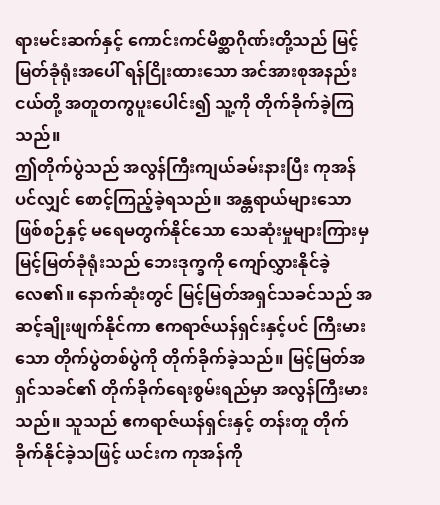ရားမင်းဆက်နှင့် ကောင်းကင်မိစ္ဆာဂိုဏ်းတို့သည် မြင့်မြတ်ခုံရုံးအပေါ် ရန်ငြိုးထားသော အင်အားစုအနည်းငယ်တို့ အတူတကွပူးပေါင်း၍ သူ့ကို တိုက်ခိုက်ခဲ့ကြသည်။
ဤတိုက်ပွဲသည် အလွန်ကြီးကျယ်ခမ်းနားပြီး ကုအန်ပင်လျှင် စောင့်ကြည့်ခဲ့ရသည်။ အန္တရာယ်များသောဖြစ်စဉ်နှင့် မရေမတွက်နိုင်သော သေဆုံးမှုများကြားမှ မြင့်မြတ်ခုံရုံးသည် ဘေးဒုက္ခကို ကျော်လွှားနိုင်ခဲ့လေ၏။ နောက်ဆုံးတွင် မြင့်မြတ်အရှင်သခင်သည် အဆင့်ချိုးဖျက်နိုင်ကာ ဧကရာဇ်ယန်ရှင်းနှင့်ပင် ကြီးမားသော တိုက်ပွဲတစ်ပွဲကို တိုက်ခိုက်ခဲ့သည်။ မြင့်မြတ်အရှင်သခင်၏ တိုက်ခိုက်ရေးစွမ်းရည်မှာ အလွန်ကြီးမားသည်။ သူသည် ဧကရာဇ်ယန်ရှင်းနှင့် တန်းတူ တိုက်ခိုက်နိုင်ခဲ့သဖြင့် ယင်းက ကုအန်ကို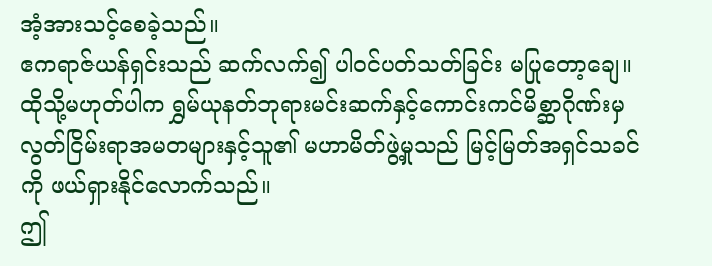အံ့အားသင့်စေခဲ့သည်။
ဧကရာဇ်ယန်ရှင်းသည် ဆက်လက်၍ ပါဝင်ပတ်သတ်ခြင်း မပြုတော့ချေ။ ထိုသို့မဟုတ်ပါက ရွှမ်ယုနတ်ဘုရားမင်းဆက်နှင့်ကောင်းကင်မိစ္ဆာဂိုဏ်းမှ လွတ်ငြိမ်းရာအမတများနှင့်သူ၏ မဟာမိတ်ဖွဲ့မှုသည် မြင့်မြတ်အရှင်သခင်ကို ဖယ်ရှားနိုင်လောက်သည်။
ဤ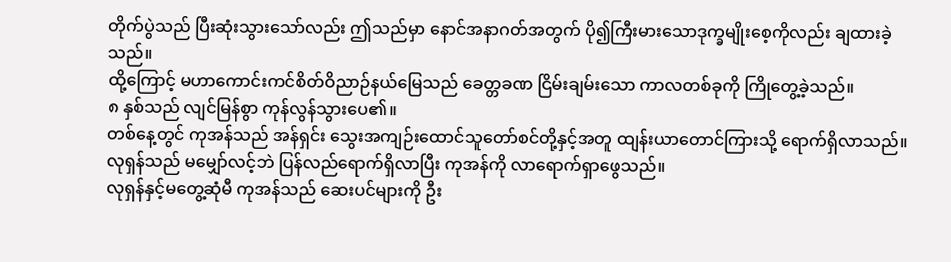တိုက်ပွဲသည် ပြီးဆုံးသွားသော်လည်း ဤသည်မှာ နောင်အနာဂတ်အတွက် ပို၍ကြီးမားသောဒုက္ခမျိုးစေ့ကိုလည်း ချထားခဲ့သည်။
ထို့ကြောင့် မဟာကောင်းကင်စိတ်ဝိညာဉ်နယ်မြေသည် ခေတ္တခဏ ငြိမ်းချမ်းသော ကာလတစ်ခုကို ကြိုတွေ့ခဲ့သည်။
၈ နှစ်သည် လျင်မြန်စွာ ကုန်လွန်သွားပေ၏။
တစ်နေ့တွင် ကုအန်သည် အန်ရှင်း သွေးအကျဉ်းထောင်သူတော်စင်တို့နှင့်အတူ ထျန်းယာတောင်ကြားသို့ ရောက်ရှိလာသည်။ လုရှန်သည် မမျှော်လင့်ဘဲ ပြန်လည်ရောက်ရှိလာပြီး ကုအန်ကို လာရောက်ရှာဖွေသည်။
လုရှန်နှင့်မတွေ့ဆုံမီ ကုအန်သည် ဆေးပင်များကို ဦး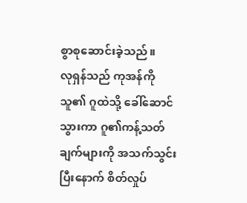စွာစုဆောင်းခဲ့သည်။
လုရှန်သည် ကုအန်ကို သူ၏ ဂူထဲသို့ ခေါ်ဆောင်သွားကာ ဂူ၏ကန့်သတ်ချက်များကို အသက်သွင်းပြီးနောက် စိတ်လှုပ်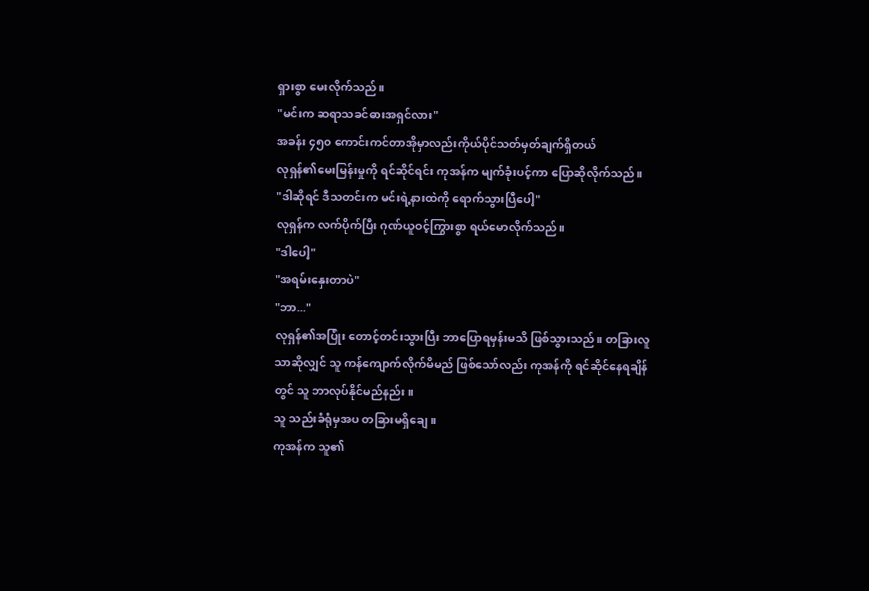ရှားစွာ မေးလိုက်သည်။
"မင်းက ဆရာသခင်ဓားအရှင်လား"
အခန်း ၄၅၀ ကောင်းကင်တာအိုမှာလည်းကိုယ်ပိုင်သတ်မှတ်ချက်ရှိတယ်
လုရှန်၏မေးမြန်းမှုကို ရင်ဆိုင်ရင်း ကုအန်က မျက်ခုံးပင့်ကာ ပြောဆိုလိုက်သည်။
"ဒါဆိုရင် ဒီသတင်းက မင်းရဲ့နားထဲကို ရောက်သွားပြီပေါ့"
လုရှန်က လက်ပိုက်ပြီး ဂုဏ်ယူဝင့်ကြွားစွာ ရယ်မောလိုက်သည်။
"ဒါပေါ့"
"အရမ်းနှေးတာပဲ"
"ဘာ..."
လုရှန်၏အပြုံး တောင့်တင်းသွားပြီး ဘာပြောရမှန်းမသိ ဖြစ်သွားသည်။ တခြားလူသာဆိုလျှင် သူ ကန်ကျောက်လိုက်မိမည် ဖြစ်သော်လည်း ကုအန်ကို ရင်ဆိုင်နေရချိန်တွင် သူ ဘာလုပ်နိုင်မည်နည်း။
သူ သည်းခံရုံမှအပ တခြားမရှိချေ။
ကုအန်က သူ၏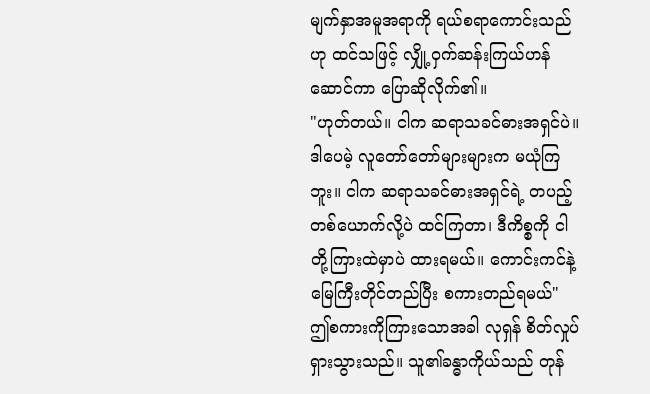မျက်နှာအမူအရာကို ရယ်စရာကောင်းသည်ဟု ထင်သဖြင့် လျှို့ဝှက်ဆန်းကြယ်ဟန်ဆောင်ကာ ပြောဆိုလိုက်၏။
"ဟုတ်တယ်။ ငါက ဆရာသခင်ဓားအရှင်ပဲ။ ဒါပေမဲ့ လူတော်တော်များများက မယုံကြဘူး။ ငါက ဆရာသခင်ဓားအရှင်ရဲ့ တပည့်တစ်ယောက်လို့ပဲ ထင်ကြတာ၊ ဒီကိစ္စကို ငါတို့ကြားထဲမှာပဲ ထားရမယ်။ ကောင်းကင်နဲ့ မြေကြီးတိုင်တည်ပြီး စကားတည်ရမယ်"
ဤစကားကိုကြားသောအခါ လုရှန် စိတ်လှုပ်ရှားသွားသည်။ သူ၏ခန္ဓာကိုယ်သည် တုန်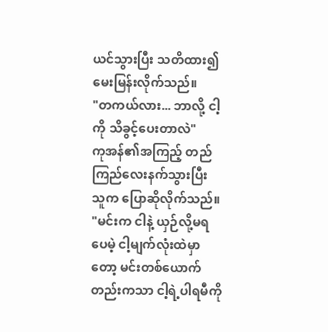ယင်သွားပြီး သတိထား၍ မေးမြန်းလိုက်သည်။
"တကယ်လား... ဘာလို့ ငါ့ကို သိခွင့်ပေးတာလဲ"
ကုအန်၏အကြည့် တည်ကြည်လေးနက်သွားပြီး သူက ပြောဆိုလိုက်သည်။
"မင်းက ငါနဲ့ ယှဉ်လို့မရပေမဲ့ ငါ့မျက်လုံးထဲမှာတော့ မင်းတစ်ယောက်တည်းကသာ ငါ့ရဲ့ပါရမီကို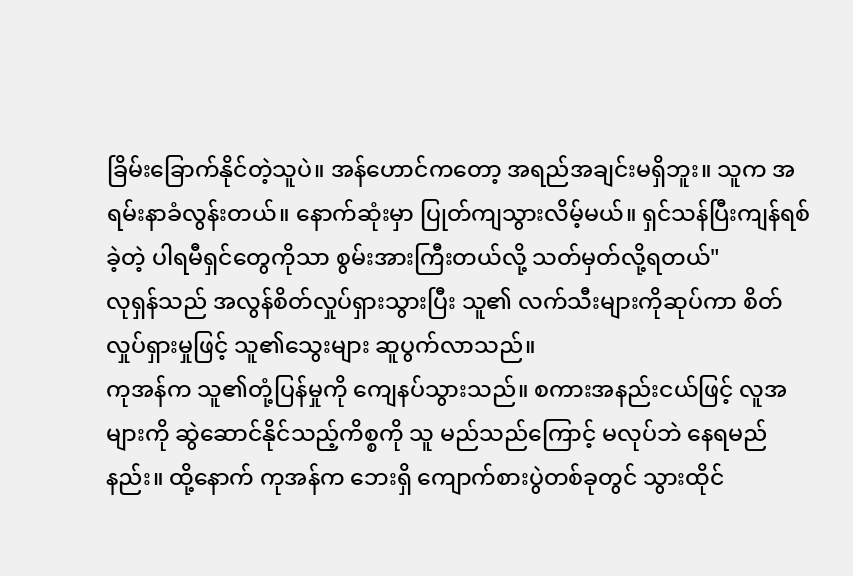ခြိမ်းခြောက်နိုင်တဲ့သူပဲ။ အန်ဟောင်ကတော့ အရည်အချင်းမရှိဘူး။ သူက အရမ်းနာခံလွန်းတယ်။ နောက်ဆုံးမှာ ပြုတ်ကျသွားလိမ့်မယ်။ ရှင်သန်ပြီးကျန်ရစ်ခဲ့တဲ့ ပါရမီရှင်တွေကိုသာ စွမ်းအားကြီးတယ်လို့ သတ်မှတ်လို့ရတယ်"
လုရှန်သည် အလွန်စိတ်လှုပ်ရှားသွားပြီး သူ၏ လက်သီးများကိုဆုပ်ကာ စိတ်လှုပ်ရှားမှုဖြင့် သူ၏သွေးများ ဆူပွက်လာသည်။
ကုအန်က သူ၏တုံ့ပြန်မှုကို ကျေနပ်သွားသည်။ စကားအနည်းငယ်ဖြင့် လူအများကို ဆွဲဆောင်နိုင်သည့်ကိစ္စကို သူ မည်သည်ကြောင့် မလုပ်ဘဲ နေရမည်နည်း။ ထို့နောက် ကုအန်က ဘေးရှိ ကျောက်စားပွဲတစ်ခုတွင် သွားထိုင်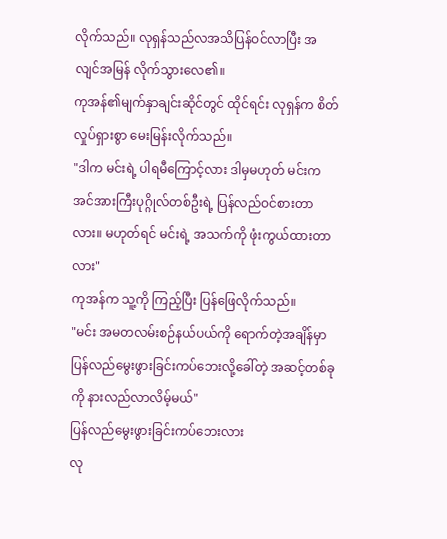လိုက်သည်။ လုရှန်သည်လအသိပြန်ဝင်လာပြီး အလျင်အမြန် လိုက်သွားလေ၏။
ကုအန်၏မျက်နှာချင်းဆိုင်တွင် ထိုင်ရင်း လုရှန်က စိတ်လှုပ်ရှားစွာ မေးမြန်းလိုက်သည်။
"ဒါက မင်းရဲ့ ပါရမီကြောင့်လား ဒါမှမဟုတ် မင်းက အင်အားကြီးပုဂ္ဂိုလ်တစ်ဦးရဲ့ ပြန်လည်ဝင်စားတာလား။ မဟုတ်ရင် မင်းရဲ့ အသက်ကို ဖုံးကွယ်ထားတာလား"
ကုအန်က သူ့ကို ကြည့်ပြီး ပြန်ဖြေလိုက်သည်။
"မင်း အမတလမ်းစဉ်နယ်ပယ်ကို ရောက်တဲ့အချိန်မှာ ပြန်လည်မွေးဖွားခြင်းကပ်ဘေးလို့ခေါ်တဲ့ အဆင့်တစ်ခုကို နားလည်လာလိမ့်မယ်"
ပြန်လည်မွေးဖွားခြင်းကပ်ဘေးလား
လု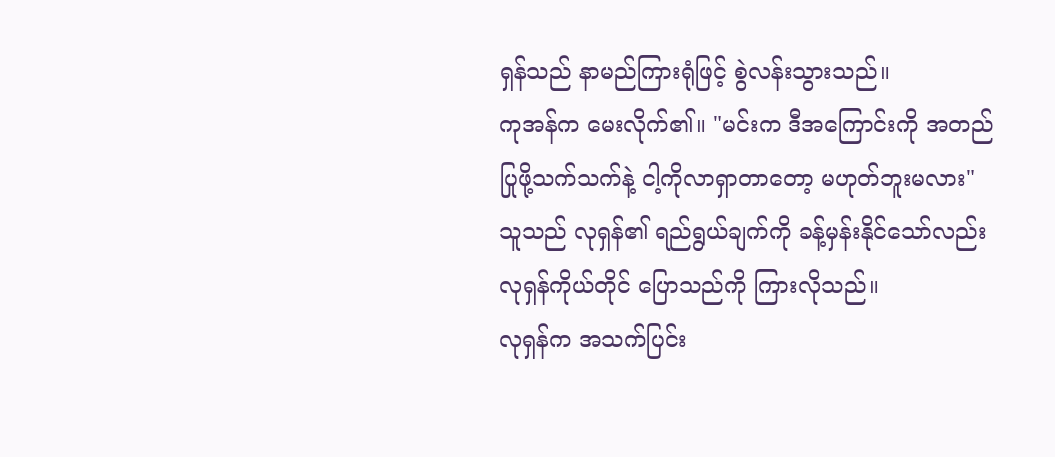ရှန်သည် နာမည်ကြားရုံဖြင့် စွဲလန်းသွားသည်။
ကုအန်က မေးလိုက်၏။ "မင်းက ဒီအကြောင်းကို အတည်ပြုဖို့သက်သက်နဲ့ ငါ့ကိုလာရှာတာတော့ မဟုတ်ဘူးမလား"
သူသည် လုရှန်၏ ရည်ရွယ်ချက်ကို ခန့်မှန်းနိုင်သော်လည်း လုရှန်ကိုယ်တိုင် ပြောသည်ကို ကြားလိုသည်။
လုရှန်က အသက်ပြင်း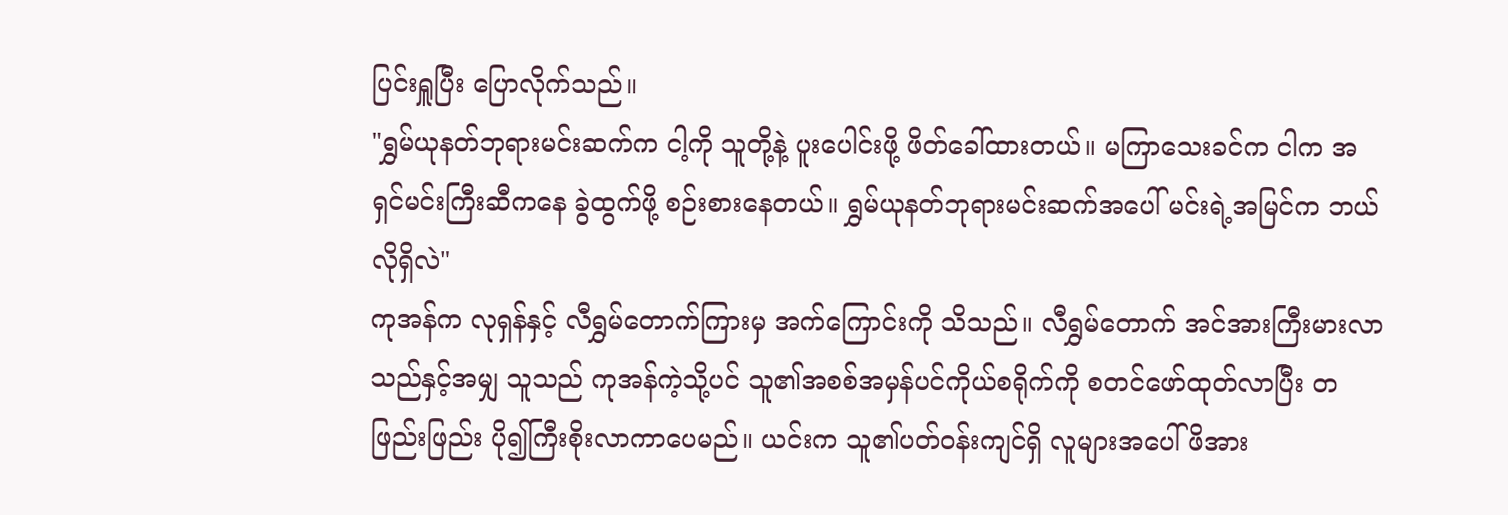ပြင်းရှူပြီး ပြောလိုက်သည်။
"ရွှမ်ယုနတ်ဘုရားမင်းဆက်က ငါ့ကို သူတို့နဲ့ ပူးပေါင်းဖို့ ဖိတ်ခေါ်ထားတယ်။ မကြာသေးခင်က ငါက အရှင်မင်းကြီးဆီကနေ ခွဲထွက်ဖို့ စဉ်းစားနေတယ်။ ရွှမ်ယုနတ်ဘုရားမင်းဆက်အပေါ် မင်းရဲ့အမြင်က ဘယ်လိုရှိလဲ"
ကုအန်က လုရှန်နှင့် လီရွှမ်တောက်ကြားမှ အက်ကြောင်းကို သိသည်။ လီရွှမ်တောက် အင်အားကြီးမားလာသည်နှင့်အမျှ သူသည် ကုအန်ကဲ့သို့ပင် သူ၏အစစ်အမှန်ပင်ကိုယ်စရိုက်ကို စတင်ဖော်ထုတ်လာပြီး တဖြည်းဖြည်း ပို၍ကြီးစိုးလာကာပေမည်။ ယင်းက သူ၏ပတ်ဝန်းကျင်ရှိ လူများအပေါ် ဖိအား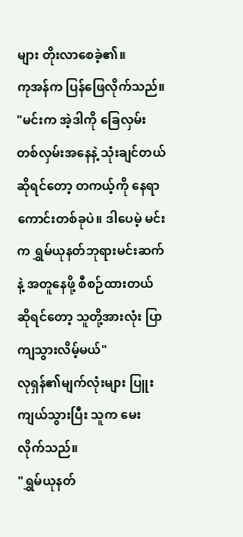များ တိုးလာစေခဲ့၏။
ကုအန်က ပြန်ဖြေလိုက်သည်။ "မင်းက အဲ့ဒါကို ခြေလှမ်းတစ်လှမ်းအနေနဲ့ သုံးချင်တယ်ဆိုရင်တော့ တကယ့်ကို နေရာကောင်းတစ်ခုပဲ။ ဒါပေမဲ့ မင်းက ရွှမ်ယုနတ်ဘုရားမင်းဆက်နဲ့ အတူနေဖို့ စီစဉ်ထားတယ်ဆိုရင်တော့ သူတို့အားလုံး ပြာကျသွားလိမ့်မယ်"
လုရှန်၏မျက်လုံးများ ပြူးကျယ်သွားပြီး သူက မေးလိုက်သည်။
"ရွှမ်ယုနတ်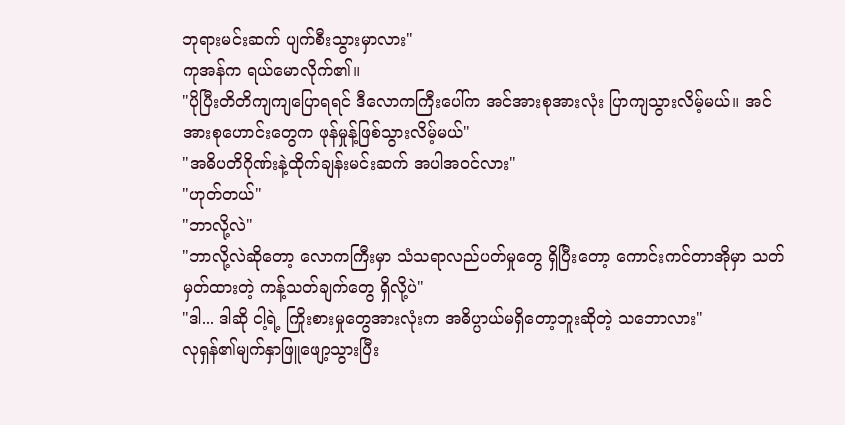ဘုရားမင်းဆက် ပျက်စီးသွားမှာလား"
ကုအန်က ရယ်မောလိုက်၏။
"ပိုပြီးတိတိကျကျပြောရရင် ဒီလောကကြီးပေါ်က အင်အားစုအားလုံး ပြာကျသွားလိမ့်မယ်။ အင်အားစုဟောင်းတွေက ဖုန်မှုန့်ဖြစ်သွားလိမ့်မယ်"
"အဓိပတိဂိုဏ်းနဲ့ထိုက်ချန်းမင်းဆက် အပါအဝင်လား"
"ဟုတ်တယ်"
"ဘာလို့လဲ"
"ဘာလို့လဲဆိုတော့ လောကကြီးမှာ သံသရာလည်ပတ်မှုတွေ ရှိပြီးတော့ ကောင်းကင်တာအိုမှာ သတ်မှတ်ထားတဲ့ ကန့်သတ်ချက်တွေ ရှိလို့ပဲ"
"ဒါ... ဒါဆို ငါ့ရဲ့ ကြိုးစားမှုတွေအားလုံးက အဓိပ္ပာယ်မရှိတော့ဘူးဆိုတဲ့ သဘောလား"
လုရှန်၏မျက်နှာဖြူဖျော့သွားပြီး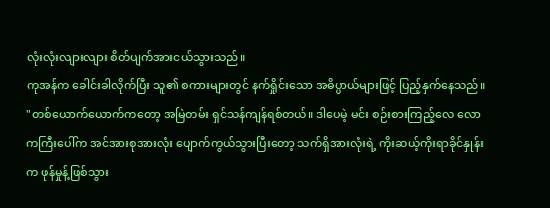လုံးလုံးလျားလျား စိတ်ပျက်အားငယ်သွားသည်။
ကုအန်က ခေါင်းခါလိုက်ပြီး သူ၏ စကားများတွင် နက်ရှိုင်းသော အဓိပ္ပာယ်များဖြင့် ပြည့်နှက်နေသည်။
"တစ်ယောက်ယောက်ကတော့ အမြဲတမ်း ရှင်သန်ကျန်ရစ်တယ်။ ဒါပေမဲ့ မင်း စဉ်းစားကြည့်လေ လောကကြီးပေါ်က အင်အားစုအားလုံး ပျောက်ကွယ်သွားပြီးတော့ သက်ရှိအားလုံးရဲ့ ကိုးဆယ့်ကိုးရာခိုင်နှုန်းက ဖုန်မှုန့်ဖြစ်သွား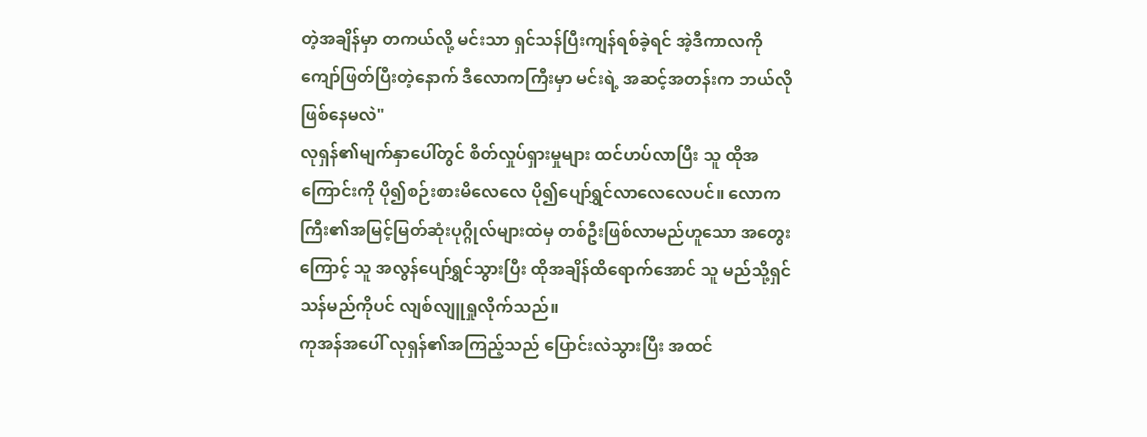တဲ့အချိန်မှာ တကယ်လို့ မင်းသာ ရှင်သန်ပြီးကျန်ရစ်ခဲ့ရင် အဲ့ဒီကာလကို ကျော်ဖြတ်ပြီးတဲ့နောက် ဒီလောကကြီးမှာ မင်းရဲ့ အဆင့်အတန်းက ဘယ်လိုဖြစ်နေမလဲ"
လုရှန်၏မျက်နှာပေါ်တွင် စိတ်လှုပ်ရှားမှုများ ထင်ဟပ်လာပြီး သူ ထိုအကြောင်းကို ပို၍စဉ်းစားမိလေလေ ပို၍ပျော်ရွှင်လာလေလေပင်။ လောကကြီး၏အမြင့်မြတ်ဆုံးပုဂ္ဂိုလ်များထဲမှ တစ်ဦးဖြစ်လာမည်ဟူသော အတွေးကြောင့် သူ အလွန်ပျော်ရွှင်သွားပြီး ထိုအချိန်ထိရောက်အောင် သူ မည်သို့ရှင်သန်မည်ကိုပင် လျစ်လျူရှုလိုက်သည်။
ကုအန်အပေါ် လုရှန်၏အကြည့်သည် ပြောင်းလဲသွားပြီး အထင်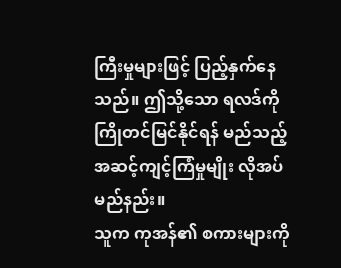ကြီးမှုများဖြင့် ပြည့်နှက်နေသည်။ ဤသို့သော ရလဒ်ကို ကြိုတင်မြင်နိုင်ရန် မည်သည့်အဆင့်ကျင့်ကြံမှုမျိုး လိုအပ်မည်နည်း။
သူက ကုအန်၏ စကားများကို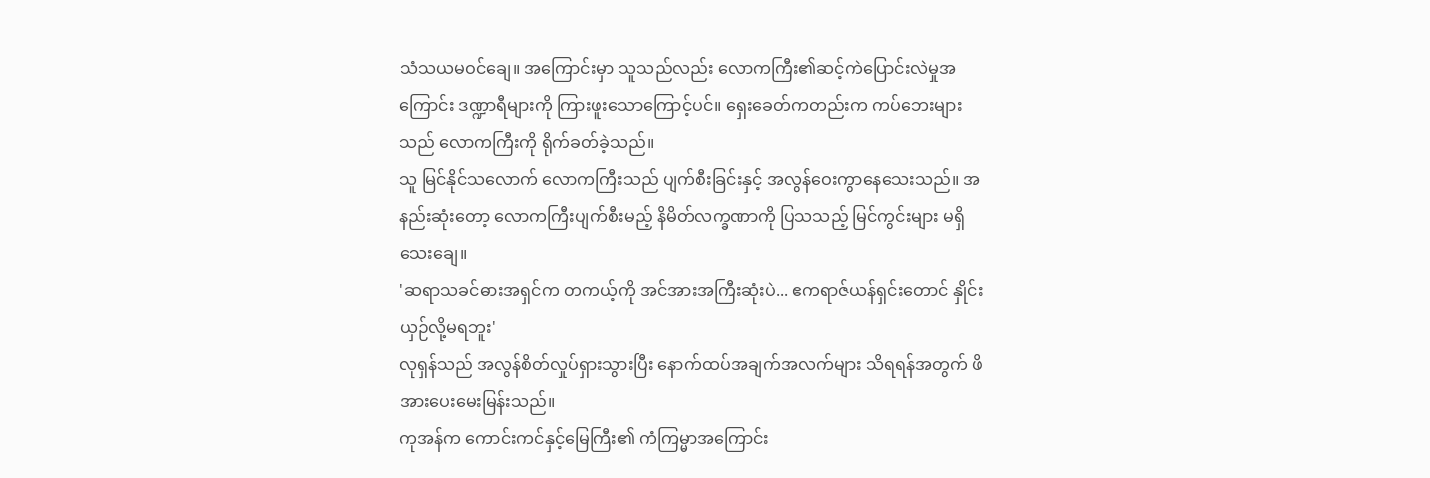သံသယမဝင်ချေ။ အကြောင်းမှာ သူသည်လည်း လောကကြီး၏ဆင့်ကဲပြောင်းလဲမှုအကြောင်း ဒဏ္ဍာရီများကို ကြားဖူးသောကြောင့်ပင်။ ရှေးခေတ်ကတည်းက ကပ်ဘေးများသည် လောကကြီးကို ရိုက်ခတ်ခဲ့သည်။
သူ မြင်နိုင်သလောက် လောကကြီးသည် ပျက်စီးခြင်းနှင့် အလွန်ဝေးကွာနေသေးသည်။ အနည်းဆုံးတော့ လောကကြီးပျက်စီးမည့် နိမိတ်လက္ခဏာကို ပြသသည့် မြင်ကွင်းများ မရှိသေးချေ။
'ဆရာသခင်ဓားအရှင်က တကယ့်ကို အင်အားအကြီးဆုံးပဲ... ဧကရာဇ်ယန်ရှင်းတောင် နှိုင်းယှဉ်လို့မရဘူး'
လုရှန်သည် အလွန်စိတ်လှုပ်ရှားသွားပြီး နောက်ထပ်အချက်အလက်များ သိရရန်အတွက် ဖိအားပေးမေးမြန်းသည်။
ကုအန်က ကောင်းကင်နှင့်မြေကြီး၏ ကံကြမ္မာအကြောင်း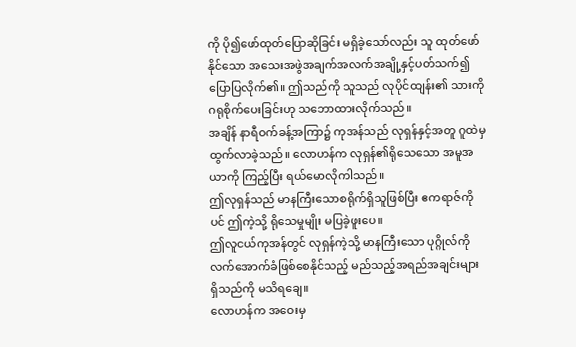ကို ပို၍ဖော်ထုတ်ပြောဆိုခြင်း မရှိခဲ့သော်လည်း သူ ထုတ်ဖော်နိုင်သော အသေးအဖွဲအချက်အလက်အချို့နှင့်ပတ်သက်၍ ပြောပြလိုက်၏။ ဤသည်ကို သူသည် လုပိုင်ထျန်း၏ သားကို ဂရုစိုက်ပေးခြင်းဟု သဘောထားလိုက်သည်။
အချိန် နာရီဝက်ခန့်အကြာ၌ ကုအန်သည် လုရှန်နှင့်အတူ ဂူထဲမှ ထွက်လာခဲ့သည်။ လောဟန်က လုရှန်၏ရိုသေသော အမူအယာကို ကြည့်ပြီး ရယ်မောလိုကါသည်။
ဤလုရှန်သည် မာနကြီးသောစရိုက်ရှိသူဖြစ်ပြီး ဧကရာဇ်ကိုပင် ဤကဲ့သို့ ရိုသေမှုမျိုး မပြခဲ့ဖူးပေ။
ဤလူငယ်ကုအန်တွင် လုရှန်ကဲ့သို့ မာနကြီးသော ပုဂ္ဂိုလ်ကို လက်အောက်ခံဖြစ်စေနိုင်သည့် မည်သည့်အရည်အချင်းများ ရှိသည်ကို မသိရချေ။
လောဟန်က အဝေးမှ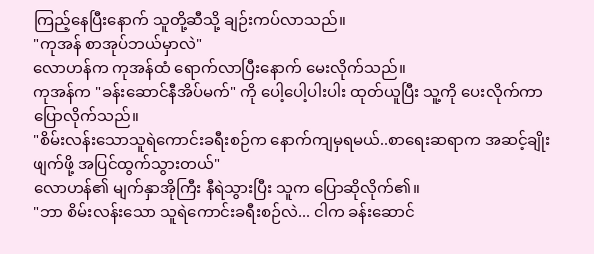ကြည့်နေပြီးနောက် သူတို့ဆီသို့ ချဉ်းကပ်လာသည်။
"ကုအန် စာအုပ်ဘယ်မှာလဲ"
လောဟန်က ကုအန်ထံ ရောက်လာပြီးနောက် မေးလိုက်သည်။
ကုအန်က "ခန်းဆောင်နီအိပ်မက်" ကို ပေါ့ပေါ့ပါးပါး ထုတ်ယူပြီး သူ့ကို ပေးလိုက်ကာ ပြောလိုက်သည်။
"စိမ်းလန်းသောသူရဲကောင်းခရီးစဉ်က နောက်ကျမှရမယ်..စာရေးဆရာက အဆင့်ချိုးဖျက်ဖို့ အပြင်ထွက်သွားတယ်"
လောဟန်၏ မျက်နှာအိုကြီး နီရဲသွားပြီး သူက ပြောဆိုလိုက်၏။
"ဘာ စိမ်းလန်းသော သူရဲကောင်းခရီးစဉ်လဲ... ငါက ခန်းဆောင်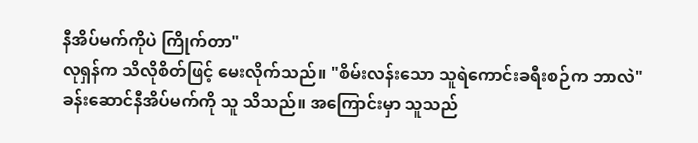နီအိပ်မက်ကိုပဲ ကြိုက်တာ"
လုရှန်က သိလိုစိတ်ဖြင့် မေးလိုက်သည်။ "စိမ်းလန်းသော သူရဲကောင်းခရီးစဉ်က ဘာလဲ"
ခန်းဆောင်နီအိပ်မက်ကို သူ သိသည်။ အကြောင်းမှာ သူသည်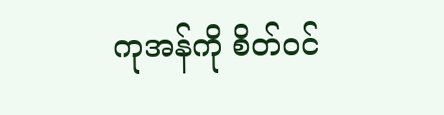ကုအန်ကို စိတ်ဝင်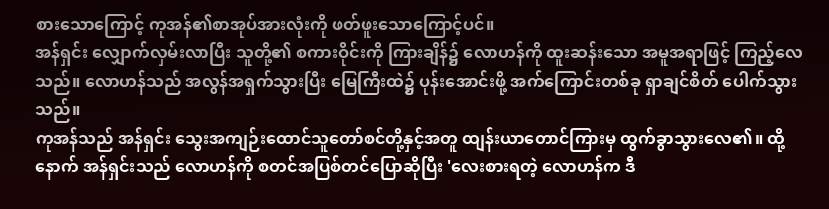စားသောကြောင့် ကုအန်၏စာအုပ်အားလုံးကို ဖတ်ဖူးသောကြောင့်ပင်။
အန်ရှင်း လျှောက်လှမ်းလာပြီး သူတို့၏ စကားဝိုင်းကို ကြားချိန်၌ လောဟန်ကို ထူးဆန်းသော အမူအရာဖြင့် ကြည့်လေသည်။ လောဟန်သည် အလွန်အရှက်သွားပြီး မြေကြီးထဲ၌ ပုန်းအောင်းဖို့ အက်ကြောင်းတစ်ခု ရှာချင်စိတ် ပေါက်သွားသည်။
ကုအန်သည် အန်ရှင်း သွေးအကျဉ်းထောင်သူတော်စင်တို့နှင့်အတူ ထျန်းယာတောင်ကြားမှ ထွက်ခွာသွားလေ၏။ ထို့နောက် အန်ရှင်းသည် လောဟန်ကို စတင်အပြစ်တင်ပြောဆိုပြီး 'လေးစားရတဲ့ လောဟန်က ဒီ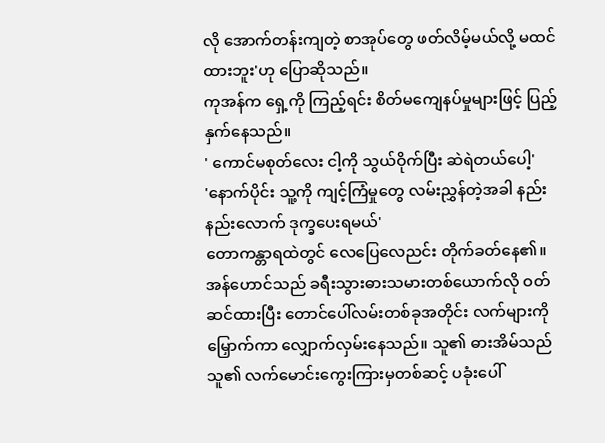လို အောက်တန်းကျတဲ့ စာအုပ်တွေ ဖတ်လိမ့်မယ်လို့ မထင်ထားဘူး'ဟု ပြောဆိုသည်။
ကုအန်က ရှေ့ကို ကြည့်ရင်း စိတ်မကျေနပ်မှုများဖြင့် ပြည့်နှက်နေသည်။
' ကောင်မစုတ်လေး ငါ့ကို သွယ်ဝိုက်ပြီး ဆဲရဲတယ်ပေါ့'
'နောက်ပိုင်း သူ့ကို ကျင့်ကြံမှုတွေ လမ်းညွှန်တဲ့အခါ နည်းနည်းလောက် ဒုက္ခပေးရမယ်'
တောကန္တာရထဲတွင် လေပြေလေညင်း တိုက်ခတ်နေ၏။
အန်ဟောင်သည် ခရီးသွားဓားသမားတစ်ယောက်လို ဝတ်ဆင်ထားပြီး တောင်ပေါ်လမ်းတစ်ခုအတိုင်း လက်များကို မြှောက်ကာ လျှောက်လှမ်းနေသည်။ သူ၏ ဓားအိမ်သည် သူ၏ လက်မောင်းကွေးကြားမှတစ်ဆင့် ပခုံးပေါ်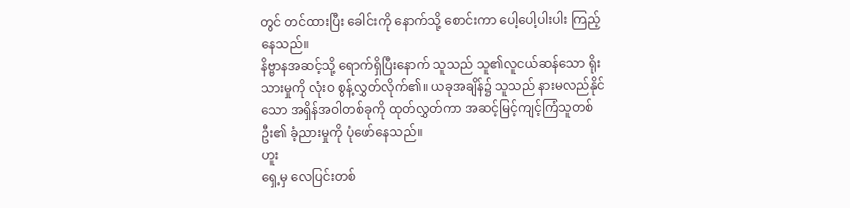တွင် တင်ထားပြီး ခေါင်းကို နောက်သို့ စောင်းကာ ပေါ့ပေါ့ပါးပါး ကြည့်နေသည်။
နိဗ္ဗာနအဆင့်သို့ ရောက်ရှိပြီးနောက် သူသည် သူ၏လူငယ်ဆန်သော ရိုးသားမှုကို လုံးဝ စွန့်လွှတ်လိုက်၏။ ယခုအချိန်၌ သူသည် နားမလည်နိုင်သော အရှိန်အဝါတစ်ခုကို ထုတ်လွှတ်ကာ အဆင့်မြင့်ကျင့်ကြံသူတစ်ဦး၏ ခံ့ညားမှုကို ပုံဖော်နေသည်။
ဟူး
ရှေ့မှ လေပြင်းတစ်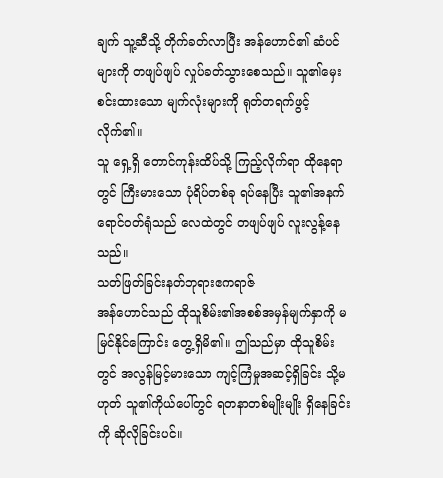ချက် သူ့ဆီသို့ တိုက်ခတ်လာပြီး အန်ဟောင်၏ ဆံပင်များကို တဖျပ်ဖျပ် လှုပ်ခတ်သွားစေသည်။ သူ၏မှေးစင်းထားသော မျက်လုံးများကို ရုတ်တရက်ဖွင့်လိုက်၏။
သူ ရှေ့ရှိ တောင်ကုန်းထိပ်သို့ ကြည့်လိုက်ရာ ထိုနေရာတွင် ကြီးမားသော ပုံရိပ်တစ်ခု ရပ်နေပြီး သူ၏အနက်ရောင်ဝတ်ရုံသည် လေထဲတွင် တဖျပ်ဖျပ် လူးလွန့်နေသည်။
သတ်ဖြတ်ခြင်းနတ်ဘုရားဧကရာဇ်
အန်ဟောင်သည် ထိုသူစိမ်း၏အစစ်အမှန်မျက်နှာကို မမြင်နိုင်ကြောင်း တွေ့ရှိမိ၏။ ဤသည်မှာ ထိုသူစိမ်းတွင် အလွန်မြင့်မားသော ကျင့်ကြံမှုအဆင့်ရှိခြင်း သို့မဟုတ် သူ၏ကိုယ်ပေါ်တွင် ရတနာတစ်မျိုးမျိုး ရှိနေခြင်းကို ဆိုလိုခြင်းပင်။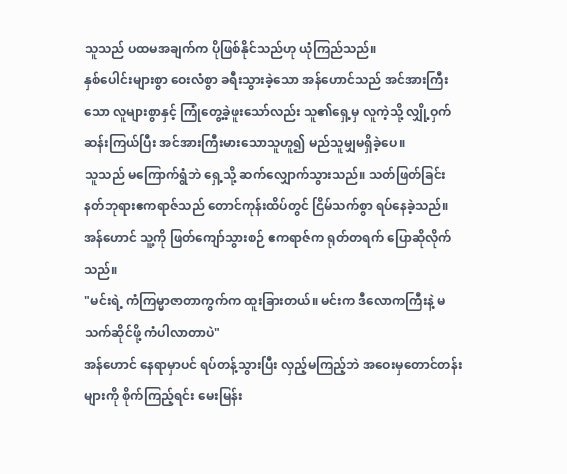သူသည် ပထမအချက်က ပိုဖြစ်နိုင်သည်ဟု ယုံကြည်သည်။
နှစ်ပေါင်းများစွာ ဝေးလံစွာ ခရီးသွားခဲ့သော အန်ဟောင်သည် အင်အားကြီးသော လူများစွာနှင့် ကြုံတွေ့ခဲ့ဖူးသော်လည်း သူ၏ရှေ့မှ လူကဲ့သို့ လျှို့ဝှက်ဆန်းကြယ်ပြီး အင်အားကြီးမားသောသူဟူ၍ မည်သူမျှမရှိခဲ့ပေ။
သူသည် မကြောက်ရွံဘဲ ရှေ့သို့ ဆက်လျှောက်သွားသည်။ သတ်ဖြတ်ခြင်းနတ်ဘုရားဧကရာဇ်သည် တောင်ကုန်းထိပ်တွင် ငြိမ်သက်စွာ ရပ်နေခဲ့သည်။
အန်ဟောင် သူ့ကို ဖြတ်ကျော်သွားစဉ် ဧကရာဇ်က ရုတ်တရက် ပြောဆိုလိုက်သည်။
"မင်းရဲ့ ကံကြမ္မာဇာတာကွက်က ထူးခြားတယ်။ မင်းက ဒီလောကကြီးနဲ့ မသက်ဆိုင်ဖို့ ကံပါလာတာပဲ"
အန်ဟောင် နေရာမှာပင် ရပ်တန့်သွားပြီး လှည့်မကြည့်ဘဲ အဝေးမှတောင်တန်းများကို စိုက်ကြည့်ရင်း မေးမြန်း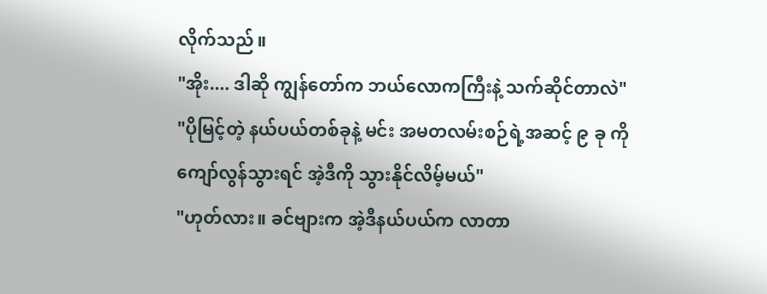လိုက်သည်။
"အိုး.... ဒါဆို ကျွန်တော်က ဘယ်လောကကြီးနဲ့ သက်ဆိုင်တာလဲ"
"ပိုမြင့်တဲ့ နယ်ပယ်တစ်ခုနဲ့ မင်း အမတလမ်းစဉ်ရဲ့အဆင့် ၉ ခု ကို ကျော်လွန်သွားရင် အဲ့ဒီကို သွားနိုင်လိမ့်မယ်"
"ဟုတ်လား။ ခင်ဗျားက အဲ့ဒီနယ်ပယ်က လာတာ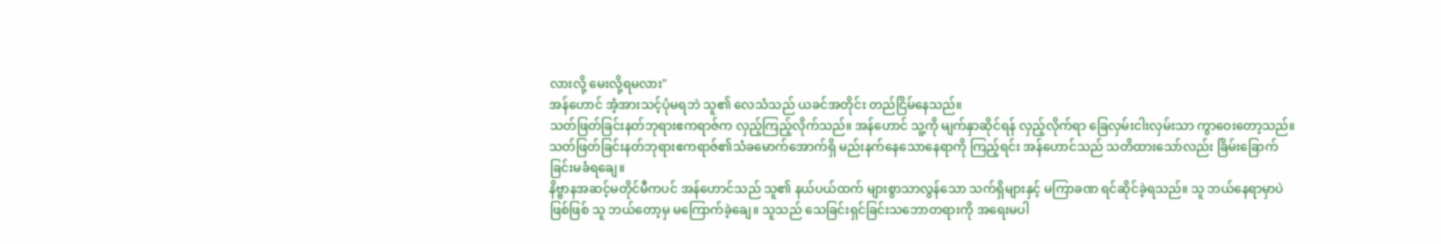လားလို့ မေးလို့ရမလား"
အန်ဟောင် အံ့အားသင့်ပုံမရဘဲ သူ၏ လေသံသည် ယခင်အတိုင်း တည်ငြိမ်နေသည်။
သတ်ဖြတ်ခြင်းနတ်ဘုရားဧကရာဇ်က လှည့်ကြည့်လိုက်သည်။ အန်ဟောင် သူ့ကို မျက်နှာဆိုင်ရန် လှည့်လိုက်ရာ ခြေလှမ်းငါးလှမ်းသာ ကွာဝေးတော့သည်။
သတ်ဖြတ်ခြင်းနတ်ဘုရားဧကရာဇ်၏သံခမောက်အောက်ရှိ မည်းနက်နေသောနေရာကို ကြည့်ရင်း အန်ဟောင်သည် သတိထားသော်လည်း ခြိမ်းခြောက်ခြင်းမခံရချေ။
နိဗ္ဗာနအဆင့်မတိုင်မီကပင် အန်ဟောင်သည် သူ၏ နယ်ပယ်ထက် များစွာသာလွန်သော သက်ရှိများနှင့် မကြာခဏ ရင်ဆိုင်ခဲ့ရသည်။ သူ ဘယ်နေရာမှာပဲဖြစ်ဖြစ် သူ ဘယ်တော့မှ မကြောက်ခဲ့ချေ။ သူသည် သေခြင်းရှင်ခြင်းသဘောတရားကို အရေးမပါ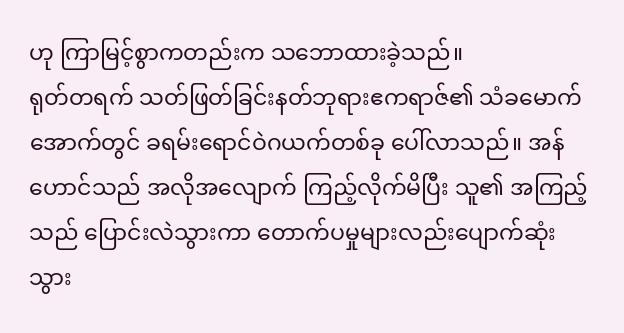ဟု ကြာမြင့်စွာကတည်းက သဘောထားခဲ့သည်။
ရုတ်တရက် သတ်ဖြတ်ခြင်းနတ်ဘုရားဧကရာဇ်၏ သံခမောက်အောက်တွင် ခရမ်းရောင်ဝဲဂယက်တစ်ခု ပေါ်လာသည်။ အန်ဟောင်သည် အလိုအလျောက် ကြည့်လိုက်မိပြီး သူ၏ အကြည့်သည် ပြောင်းလဲသွားကာ တောက်ပမှုများလည်းပျောက်ဆုံးသွား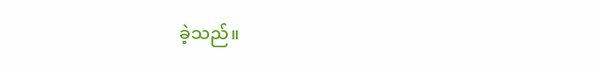ခဲ့သည်။